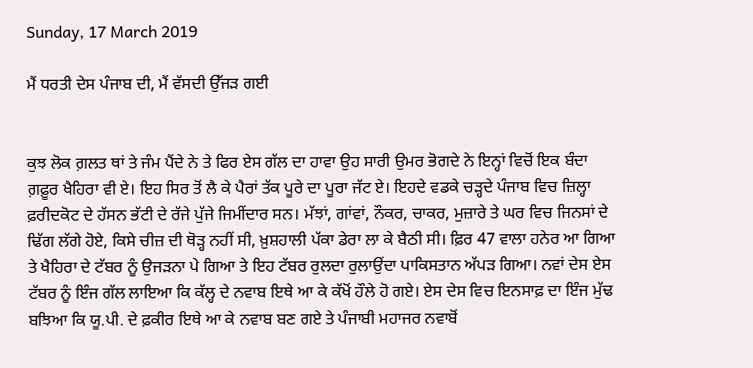Sunday, 17 March 2019

ਮੈਂ ਧਰਤੀ ਦੇਸ ਪੰਜਾਬ ਦੀ, ਮੈਂ ਵੱਸਦੀ ਉੱਜੜ ਗਈ


ਕੁਝ ਲੋਕ ਗ਼ਲਤ ਥਾਂ ਤੇ ਜੰਮ ਪੈਂਦੇ ਨੇ ਤੇ ਫਿਰ ਏਸ ਗੱਲ ਦਾ ਹਾਵਾ ਉਹ ਸਾਰੀ ਉਮਰ ਭੋਗਦੇ ਨੇ ਇਨ੍ਹਾਂ ਵਿਚੋਂ ਇਕ ਬੰਦਾ ਗ਼ਫ਼ੂਰ ਖੈਹਿਰਾ ਵੀ ਏ। ਇਹ ਸਿਰ ਤੋਂ ਲੈ ਕੇ ਪੈਰਾਂ ਤੱਕ ਪੂਰੇ ਦਾ ਪੂਰਾ ਜੱਟ ਏ। ਇਹਦੇ ਵਡਕੇ ਚੜ੍ਹਦੇ ਪੰਜਾਬ ਵਿਚ ਜ਼ਿਲ੍ਹਾ ਫ਼ਰੀਦਕੋਟ ਦੇ ਹੱਸਨ ਭੱਟੀ ਦੇ ਰੱਜੇ ਪੁੱਜੇ ਜਿਮੀਂਦਾਰ ਸਨ। ਮੱਝਾਂ, ਗਾਂਵਾਂ, ਨੌਕਰ, ਚਾਕਰ, ਮੁਜ਼ਾਰੇ ਤੇ ਘਰ ਵਿਚ ਜਿਨਸਾਂ ਦੇ ਢਿੱਗ ਲੱਗੇ ਹੋਏ, ਕਿਸੇ ਚੀਜ਼ ਦੀ ਥੋੜ੍ਹ ਨਹੀਂ ਸੀ, ਖ਼ੁਸ਼ਹਾਲੀ ਪੱਕਾ ਡੇਰਾ ਲਾ ਕੇ ਬੈਠੀ ਸੀ। ਫ਼ਿਰ 47 ਵਾਲਾ ਹਨੇਰ ਆ ਗਿਆ ਤੇ ਖੈਹਿਰਾ ਦੇ ਟੱਬਰ ਨੂੰ ਉਜੜਨਾ ਪੇ ਗਿਆ ਤੇ ਇਹ ਟੱਬਰ ਰੁਲਦਾ ਰੁਲਾਉਂਦਾ ਪਾਕਿਸਤਾਨ ਅੱਪੜ ਗਿਆ। ਨਵਾਂ ਦੇਸ ਏਸ ਟੱਬਰ ਨੂੰ ਇੰਜ ਗੱਲ ਲਾਇਆ ਕਿ ਕੱਲ੍ਹ ਦੇ ਨਵਾਬ ਇਥੇ ਆ ਕੇ ਕੱਖੋਂ ਹੌਲੇ ਹੋ ਗਏ। ਏਸ ਦੇਸ ਵਿਚ ਇਨਸਾਫ਼ ਦਾ ਇੰਜ ਮੁੱਢ ਬਝਿਆ ਕਿ ਯੂ.ਪੀ. ਦੇ ਫ਼ਕੀਰ ਇਥੇ ਆ ਕੇ ਨਵਾਬ ਬਣ ਗਏ ਤੇ ਪੰਜਾਬੀ ਮਹਾਜਰ ਨਵਾਬੋਂ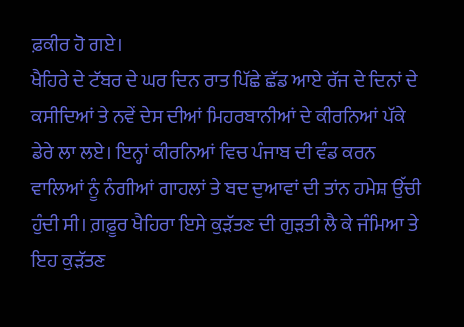ਫ਼ਕੀਰ ਹੋ ਗਏ।
ਖੈਹਿਰੇ ਦੇ ਟੱਬਰ ਦੇ ਘਰ ਦਿਨ ਰਾਤ ਪਿੱਛੇ ਛੱਡ ਆਏ ਰੱਜ ਦੇ ਦਿਨਾਂ ਦੇ ਕਸੀਦਿਆਂ ਤੇ ਨਵੇਂ ਦੇਸ ਦੀਆਂ ਮਿਹਰਬਾਨੀਆਂ ਦੇ ਕੀਰਨਿਆਂ ਪੱਕੇ ਡੇਰੇ ਲਾ ਲਏ। ਇਨ੍ਹਾਂ ਕੀਰਨਿਆਂ ਵਿਚ ਪੰਜਾਬ ਦੀ ਵੰਡ ਕਰਨ ਵਾਲਿਆਂ ਨੂੰ ਨੰਗੀਆਂ ਗਾਹਲਾਂ ਤੇ ਬਦ ਦੁਆਵਾਂ ਦੀ ਤਾਂਨ ਹਮੇਸ਼ ਉੱਚੀ ਹੁੰਦੀ ਸੀ। ਗ਼ਫ਼ੂਰ ਖੈਹਿਰਾ ਇਸੇ ਕੁੜੱਤਣ ਦੀ ਗੁੜਤੀ ਲੈ ਕੇ ਜੰਮਿਆ ਤੇ ਇਹ ਕੁੜੱਤਣ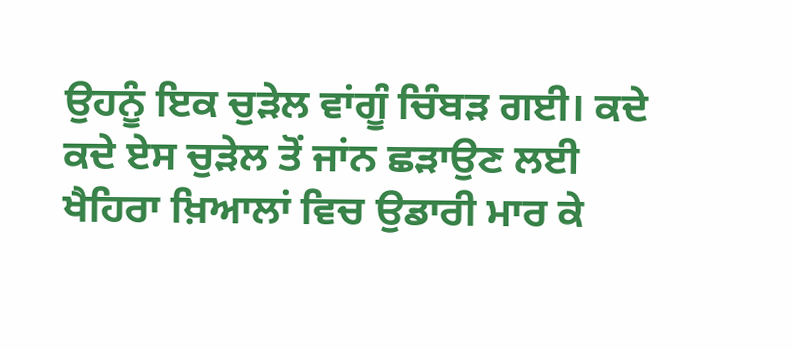ਉਹਨੂੰ ਇਕ ਚੁੜੇਲ ਵਾਂਗੂੰ ਚਿੰਬੜ ਗਈ। ਕਦੇ ਕਦੇ ਏਸ ਚੁੜੇਲ ਤੋਂ ਜਾਂਨ ਛੜਾਉਣ ਲਈ ਖੈਹਿਰਾ ਖ਼ਿਆਲਾਂ ਵਿਚ ਉਡਾਰੀ ਮਾਰ ਕੇ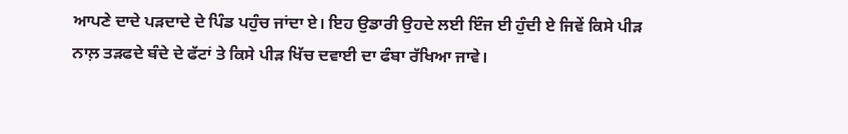ਆਪਣੇ ਦਾਦੇ ਪੜਦਾਦੇ ਦੇ ਪਿੰਡ ਪਹੁੰਚ ਜਾਂਦਾ ਏ। ਇਹ ਉਡਾਰੀ ਉਹਦੇ ਲਈ ਇੰਜ ਈ ਹੁੰਦੀ ਏ ਜਿਵੇਂ ਕਿਸੇ ਪੀੜ ਨਾਲ਼ ਤੜਫਦੇ ਬੰਦੇ ਦੇ ਫੱਟਾਂ ਤੇ ਕਿਸੇ ਪੀੜ ਖਿੱਚ ਦਵਾਈ ਦਾ ਫੰਬਾ ਰੱਖਿਆ ਜਾਵੇ।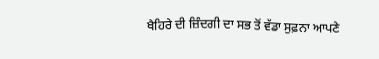ਖੈਹਿਰੇ ਦੀ ਜ਼ਿੰਦਗੀ ਦਾ ਸਭ ਤੋਂ ਵੱਡਾ ਸੁਫ਼ਨਾ ਆਪਣੇ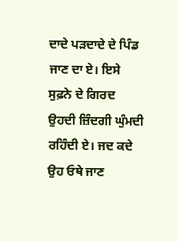ਦਾਦੇ ਪੜਦਾਦੇ ਦੇ ਪਿੰਡ ਜਾਣ ਦਾ ਏ। ਇਸੇ ਸੁਫ਼ਨੇ ਦੇ ਗਿਰਦ ਉਹਦੀ ਜ਼ਿੰਦਗੀ ਘੁੰਮਦੀ ਰਹਿੰਦੀ ਏ। ਜਦ ਕਦੇ ਉਹ ਓਥੇ ਜਾਣ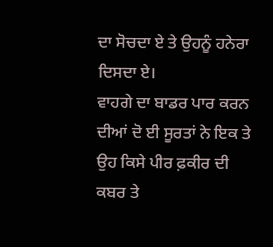ਦਾ ਸੋਚਦਾ ਏ ਤੇ ਉਹਨੂੰ ਹਨੇਰਾ ਦਿਸਦਾ ਏ।
ਵਾਹਗੇ ਦਾ ਬਾਡਰ ਪਾਰ ਕਰਨ ਦੀਆਂ ਦੋ ਈ ਸੂਰਤਾਂ ਨੇ ਇਕ ਤੇ ਉਹ ਕਿਸੇ ਪੀਰ ਫ਼ਕੀਰ ਦੀ ਕਬਰ ਤੇ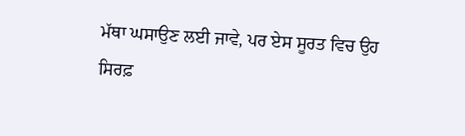ਮੱਥਾ ਘਸਾਉਣ ਲਈ ਜਾਵੇ, ਪਰ ਏਸ ਸੂਰਤ ਵਿਚ ਉਹ ਸਿਰਫ਼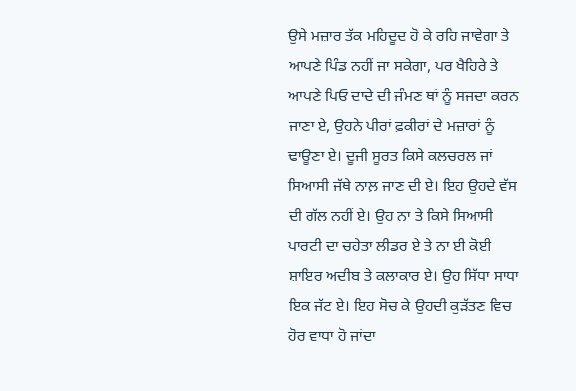ਉਸੇ ਮਜ਼ਾਰ ਤੱਕ ਮਹਿਦੂਦ ਹੋ ਕੇ ਰਹਿ ਜਾਵੇਗਾ ਤੇ ਆਪਣੇ ਪਿੰਡ ਨਹੀਂ ਜਾ ਸਕੇਗਾ, ਪਰ ਖੈਹਿਰੇ ਤੇ ਆਪਣੇ ਪਿਓ ਦਾਦੇ ਦੀ ਜੰਮਣ ਥਾਂ ਨੂੰ ਸਜਦਾ ਕਰਨ ਜਾਣਾ ਏ, ਉਹਨੇ ਪੀਰਾਂ ਫ਼ਕੀਰਾਂ ਦੇ ਮਜ਼ਾਰਾਂ ਨੂੰ ਢਾਊਣਾ ਏ। ਦੂਜੀ ਸੂਰਤ ਕਿਸੇ ਕਲਚਰਲ ਜਾਂ ਸਿਆਸੀ ਜੱਥੇ ਨਾਲ਼ ਜਾਣ ਦੀ ਏ। ਇਹ ਉਹਦੇ ਵੱਸ ਦੀ ਗੱਲ ਨਹੀਂ ਏ। ਉਹ ਨਾ ਤੇ ਕਿਸੇ ਸਿਆਸੀ ਪਾਰਟੀ ਦਾ ਚਹੇਤਾ ਲੀਡਰ ਏ ਤੇ ਨਾ ਈ ਕੋਈ ਸ਼ਾਇਰ ਅਦੀਬ ਤੇ ਕਲਾਕਾਰ ਏ। ਉਹ ਸਿੱਧਾ ਸਾਧਾ ਇਕ ਜੱਟ ਏ। ਇਹ ਸੋਚ ਕੇ ਉਹਦੀ ਕੁੜੱਤਣ ਵਿਚ ਹੋਰ ਵਾਧਾ ਹੋ ਜਾਂਦਾ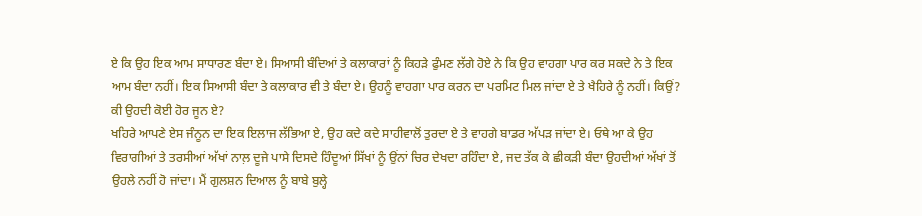ਏ ਕਿ ਉਹ ਇਕ ਆਮ ਸਾਧਾਰਣ ਬੰਦਾ ਏ। ਸਿਆਸੀ ਬੰਦਿਆਂ ਤੇ ਕਲਾਕਾਰਾਂ ਨੂੰ ਕਿਹੜੇ ਫੁੰਮਣ ਲੱਗੇ ਹੋਏ ਨੇ ਕਿ ਉਹ ਵਾਹਗਾ ਪਾਰ ਕਰ ਸਕਦੇ ਨੇ ਤੇ ਇਕ ਆਮ ਬੰਦਾ ਨਹੀਂ। ਇਕ ਸਿਆਸੀ ਬੰਦਾ ਤੇ ਕਲਾਕਾਰ ਵੀ ਤੇ ਬੰਦਾ ਏ। ਉਹਨੂੰ ਵਾਹਗਾ ਪਾਰ ਕਰਨ ਦਾ ਪਰਮਿਟ ਮਿਲ ਜਾਂਦਾ ਏ ਤੇ ਖੈਹਿਰੇ ਨੂੰ ਨਹੀਂ। ਕਿਉਂ? ਕੀ ਉਹਦੀ ਕੋਈ ਹੋਰ ਜੂਨ ਏ?
ਖਹਿਰੇ ਆਪਣੇ ਏਸ ਜੰਨੂਨ ਦਾ ਇਕ ਇਲਾਜ ਲੱਭਿਆ ਏ, ਉਹ ਕਦੇ ਕਦੇ ਸਾਹੀਵਾਲੋਂ ਤੁਰਦਾ ਏ ਤੇ ਵਾਹਗੇ ਬਾਡਰ ਅੱਪੜ ਜਾਂਦਾ ਏ। ਓਥੇ ਆ ਕੇ ਉਹ ਵਿਰਾਗੀਆਂ ਤੇ ਤਰਸੀਆਂ ਅੱਖਾਂ ਨਾਲ਼ ਦੂਜੇ ਪਾਸੇ ਦਿਸਦੇ ਹਿੰਦੂਆਂ ਸਿੱਖਾਂ ਨੂੰ ਉਂਨਾਂ ਚਿਰ ਦੇਖਦਾ ਰਹਿੰਦਾ ਏ, ਜਦ ਤੱਕ ਕੇ ਛੀਕੜੀ ਬੰਦਾ ਉਹਦੀਆਂ ਅੱਖਾਂ ਤੋਂ ਉਹਲੇ ਨਹੀਂ ਹੋ ਜਾਂਦਾ। ਮੈਂ ਗੁਲਸ਼ਨ ਦਿਆਲ ਨੂੰ ਬਾਬੇ ਬੁਲ੍ਹੇ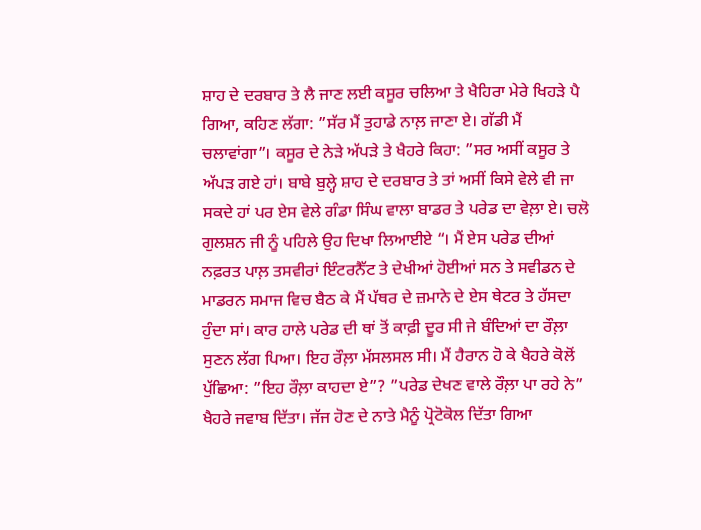ਸ਼ਾਹ ਦੇ ਦਰਬਾਰ ਤੇ ਲੈ ਜਾਣ ਲਈ ਕਸੂਰ ਚਲਿਆ ਤੇ ਖੈਹਿਰਾ ਮੇਰੇ ਖਿਹੜੇ ਪੈ ਗਿਆ, ਕਹਿਣ ਲੱਗਾ: ”ਸੱਰ ਮੈਂ ਤੁਹਾਡੇ ਨਾਲ਼ ਜਾਣਾ ਏ। ਗੱਡੀ ਮੈਂ ਚਲਾਵਾਂਗਾ”। ਕਸੂਰ ਦੇ ਨੇੜੇ ਅੱਪੜੇ ਤੇ ਖੈਹਰੇ ਕਿਹਾ: ”ਸਰ ਅਸੀਂ ਕਸੂਰ ਤੇ ਅੱਪੜ ਗਏ ਹਾਂ। ਬਾਬੇ ਬੁਲ੍ਹੇ ਸ਼ਾਹ ਦੇ ਦਰਬਾਰ ਤੇ ਤਾਂ ਅਸੀਂ ਕਿਸੇ ਵੇਲੇ ਵੀ ਜਾ ਸਕਦੇ ਹਾਂ ਪਰ ਏਸ ਵੇਲੇ ਗੰਡਾ ਸਿੰਘ ਵਾਲਾ ਬਾਡਰ ਤੇ ਪਰੇਡ ਦਾ ਵੇਲ਼ਾ ਏ। ਚਲੋ ਗੁਲਸ਼ਨ ਜੀ ਨੂੰ ਪਹਿਲੇ ਉਹ ਦਿਖਾ ਲਿਆਈਏ “। ਮੈਂ ਏਸ ਪਰੇਡ ਦੀਆਂ ਨਫ਼ਰਤ ਪਾਲ਼ ਤਸਵੀਰਾਂ ਇੰਟਰਨੈੱਟ ਤੇ ਦੇਖੀਆਂ ਹੋਈਆਂ ਸਨ ਤੇ ਸਵੀਡਨ ਦੇ ਮਾਡਰਨ ਸਮਾਜ ਵਿਚ ਬੈਠ ਕੇ ਮੈਂ ਪੱਥਰ ਦੇ ਜ਼ਮਾਨੇ ਦੇ ਏਸ ਥੇਟਰ ਤੇ ਹੱਸਦਾ ਹੁੰਦਾ ਸਾਂ। ਕਾਰ ਹਾਲੇ ਪਰੇਡ ਦੀ ਥਾਂ ਤੋਂ ਕਾਫ਼ੀ ਦੂਰ ਸੀ ਜੇ ਬੰਦਿਆਂ ਦਾ ਰੌਲ਼ਾ ਸੁਣਨ ਲੱਗ ਪਿਆ। ਇਹ ਰੌਲ਼ਾ ਮੱਸਲਸਲ ਸੀ। ਮੈਂ ਹੈਰਾਨ ਹੋ ਕੇ ਖੈਹਰੇ ਕੋਲੋਂ ਪੁੱਛਿਆ: ”ਇਹ ਰੌਲ਼ਾ ਕਾਹਦਾ ਏ”? ”ਪਰੇਡ ਦੇਖਣ ਵਾਲੇ ਰੌਲ਼ਾ ਪਾ ਰਹੇ ਨੇ” ਖੈਹਰੇ ਜਵਾਬ ਦਿੱਤਾ। ਜੱਜ ਹੋਣ ਦੇ ਨਾਤੇ ਮੈਨੂੰ ਪ੍ਰੋਟੋਕੋਲ ਦਿੱਤਾ ਗਿਆ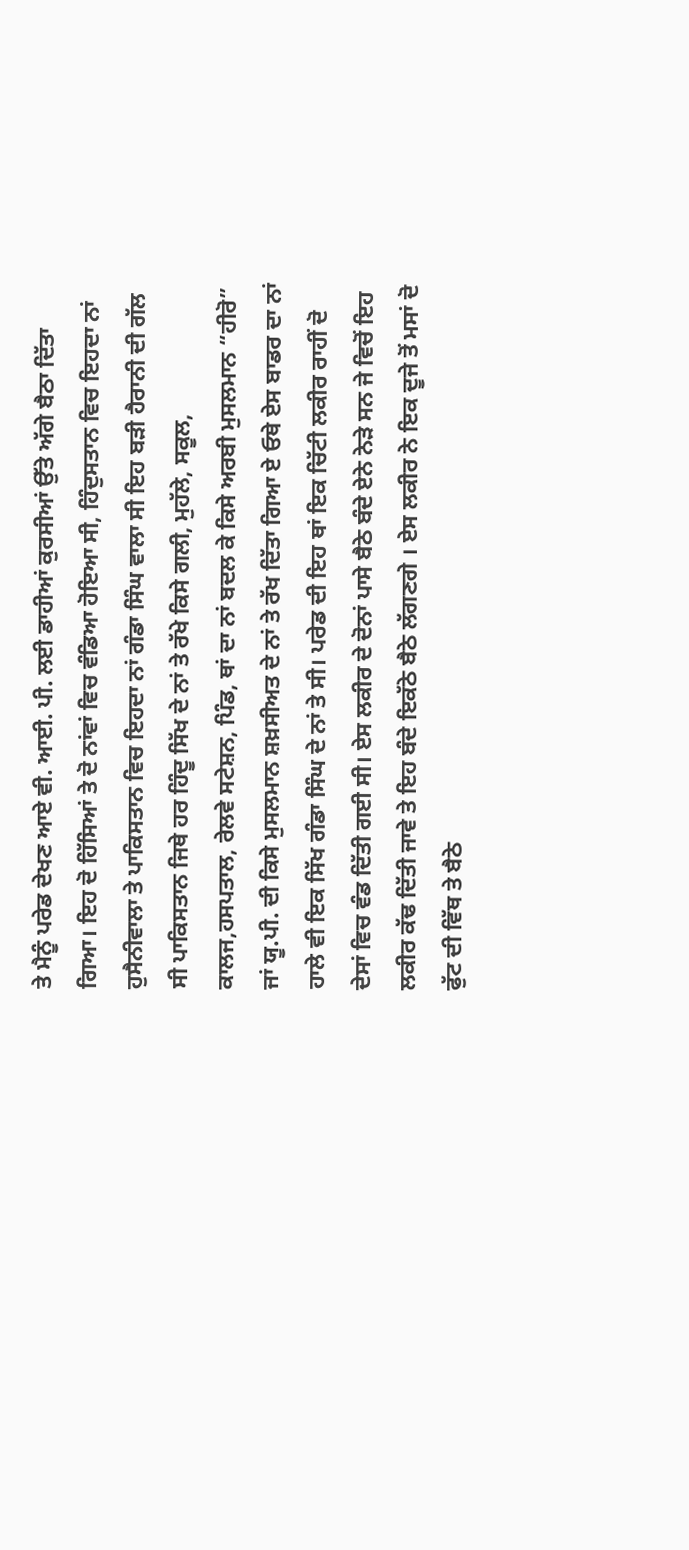ਤੇ ਮੈਨੂੰ ਪਰੇਡ ਦੇਖਣ ਆਏ ਵੀ. ਆਈ. ਪੀ. ਲਈ ਡਾਹੀਆਂ ਕੁਰਸੀਆਂ ਉੱਤੇ ਅੱਗੇ ਬੈਠਾ ਦਿੱਤਾ ਗਿਆ। ਇਹ ਦੋ ਹਿੱਸਿਆਂ ਤੇ ਦੋ ਨਾਂਵਾਂ ਵਿਚ ਵੰਡਿਆ ਹੋਇਆ ਸੀ, ਹਿੰਦੁਸਤਾਨ ਵਿਚ ਇਹਦਾ ਨਾਂ ਹੁਸੈਨੀਵਾਲਾ ਤੇ ਪਾਕਿਸਤਾਨ ਵਿਚ ਇਹਦਾ ਨਾਂ ਗੰਡਾ ਸਿੰਘ ਵਾਲਾ ਸੀ ਇਹ ਬੜੀ ਹੈਰਾਨੀ ਦੀ ਗੱਲ ਸੀ ਪਾਕਿਸਤਾਨ ਜਿਥੇ ਹਰ ਹਿੰਦੂ ਸਿੱਖ ਦੇ ਨਾਂ ਤੇ ਰੱਖੇ ਕਿਸੇ ਗਲੀ, ਮੁਹੱਲੇ, ਸਕੂਲ, ਕਾਲਜ,ਹਸਪਤਾਲ, ਰੇਲਵੇ ਸਟੇਸ਼ਨ, ਪਿੰਡ, ਥਾਂ ਦਾ ਨਾਂ ਬਦਲ ਕੇ ਕਿਸੇ ਅਰਬੀ ਮੁਸਲਮਾਨ “ਹੀਰੋ” ਜਾਂ ਯੂ.ਪੀ. ਦੀ ਕਿਸੇ ਮੁਸਲਮਾਨ ਸ਼ਖ਼ਸੀਅਤ ਦੇ ਨਾਂ ਤੇ ਰੱਖ ਦਿੱਤਾ ਗਿਆ ਏ ਓਥੇ ਏਸ ਬਾਡਰ ਦਾ ਨਾਂ ਹਾਲੇ ਵੀ ਇਕ ਸਿੱਖ ਗੰਡਾ ਸਿੰਘ ਦੇ ਨਾਂ ਤੇ ਸੀ। ਪਰੇਡ ਦੀ ਇਹ ਥਾਂ ਇਕ ਚਿੱਟੀ ਲਕੀਰ ਰਾਹੀਂ ਦੋ ਦੇਸਾਂ ਵਿਚ ਵੰਡ ਦਿੱਤੀ ਗਈ ਸੀ। ਏਸ ਲਕੀਰ ਦੇ ਦੋਨਾਂ ਪਾਸੇ ਬੈਠੇ ਬੰਦੇ ਏਨੇ ਨੇੜੇ ਸਨ ਜੇ ਵਿਚੋਂ ਇਹ ਲਕੀਰ ਕੱਢ ਦਿੱਤੀ ਜਾਵੇ ਤੇ ਇਹ ਬੰਦੇ ਇਕੱਠੇ ਬੈਠੇ ਲੱਗਣਗੇ । ਏਸ ਲਕੀਰ ਨੇ ਇਕ ਦੂਜੇ ਤੋਂ ਮਸਾਂ ਦੋ ਫੁੱਟ ਦੀ ਵਿੱਥ ਤੇ ਬੈਠੇ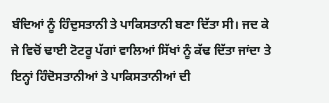ਬੰਦਿਆਂ ਨੂੰ ਹਿੰਦੁਸਤਾਨੀ ਤੇ ਪਾਕਿਸਤਾਨੀ ਬਣਾ ਦਿੱਤਾ ਸੀ। ਜਦ ਕੇ ਜੇ ਵਿਚੋਂ ਢਾਈ ਟੋਟਰੂ ਪੱਗਾਂ ਵਾਲਿਆਂ ਸਿੱਖਾਂ ਨੂੰ ਕੱਢ ਦਿੱਤਾ ਜਾਂਦਾ ਤੇ ਇਨ੍ਹਾਂ ਹਿੰਦੋਸਤਾਨੀਆਂ ਤੇ ਪਾਕਿਸਤਾਨੀਆਂ ਦੀ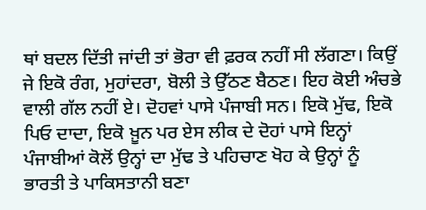ਥਾਂ ਬਦਲ ਦਿੱਤੀ ਜਾਂਦੀ ਤਾਂ ਭੋਰਾ ਵੀ ਫ਼ਰਕ ਨਹੀਂ ਸੀ ਲੱਗਣਾ। ਕਿਉਂ ਜੇ ਇਕੋ ਰੰਗ, ਮੁਹਾਂਦਰਾ, ਬੋਲੀ ਤੇ ਉੱਠਣ ਬੈਠਣ। ਇਹ ਕੋਈ ਅੰਚਭੇ ਵਾਲੀ ਗੱਲ ਨਹੀਂ ਏ। ਦੋਹਵਾਂ ਪਾਸੇ ਪੰਜਾਬੀ ਸਨ। ਇਕੋ ਮੁੱਢ, ਇਕੋ ਪਿਓ ਦਾਦਾ, ਇਕੋ ਖ਼ੂਨ ਪਰ ਏਸ ਲੀਕ ਦੇ ਦੋਹਾਂ ਪਾਸੇ ਇਨ੍ਹਾਂ ਪੰਜਾਬੀਆਂ ਕੋਲੋਂ ਉਨ੍ਹਾਂ ਦਾ ਮੁੱਢ ਤੇ ਪਹਿਚਾਣ ਖੋਹ ਕੇ ਉਨ੍ਹਾਂ ਨੂੰ ਭਾਰਤੀ ਤੇ ਪਾਕਿਸਤਾਨੀ ਬਣਾ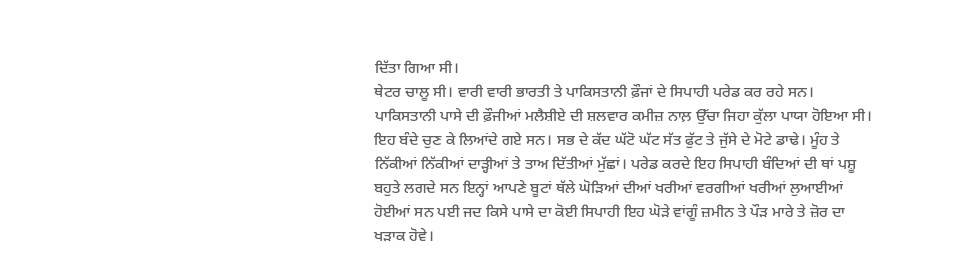ਦਿੱਤਾ ਗਿਆ ਸੀ।
ਥੇਟਰ ਚਾਲੂ ਸੀ। ਵਾਰੀ ਵਾਰੀ ਭਾਰਤੀ ਤੇ ਪਾਕਿਸਤਾਨੀ ਫ਼ੌਜਾਂ ਦੇ ਸਿਪਾਹੀ ਪਰੇਡ ਕਰ ਰਹੇ ਸਨ। ਪਾਕਿਸਤਾਨੀ ਪਾਸੇ ਦੀ ਫ਼ੌਜੀਆਂ ਮਲੈਸ਼ੀਏ ਦੀ ਸ਼ਲਵਾਰ ਕਮੀਜ਼ ਨਾਲ਼ ਉੱਚਾ ਜਿਹਾ ਕੁੱਲਾ ਪਾਯਾ ਹੋਇਆ ਸੀ। ਇਹ ਬੰਦੇ ਚੁਣ ਕੇ ਲਿਆਂਦੇ ਗਏ ਸਨ। ਸਭ ਦੇ ਕੱਦ ਘੱਟੋ ਘੱਟ ਸੱਤ ਫੁੱਟ ਤੇ ਜੁੱਸੇ ਦੇ ਮੋਟੇ ਡਾਢੇ। ਮੂੰਹ ਤੇ ਨਿੱਕੀਆਂ ਨਿੱਕੀਆਂ ਦਾੜ੍ਹੀਆਂ ਤੇ ਤਾਅ ਦਿੱਤੀਆਂ ਮੁੱਛਾਂ। ਪਰੇਡ ਕਰਦੇ ਇਹ ਸਿਪਾਹੀ ਬੰਦਿਆਂ ਦੀ ਥਾਂ ਪਸ਼ੂ ਬਹੁਤੇ ਲਗਦੇ ਸਨ ਇਨ੍ਹਾਂ ਆਪਣੇ ਬੂਟਾਂ ਥੱਲੇ ਘੋੜਿਆਂ ਦੀਆਂ ਖਰੀਆਂ ਵਰਗੀਆਂ ਖਰੀਆਂ ਲੁਆਈਆਂ ਹੋਈਆਂ ਸਨ ਪਈ ਜਦ ਕਿਸੇ ਪਾਸੇ ਦਾ ਕੋਈ ਸਿਪਾਹੀ ਇਹ ਘੋੜੇ ਵਾਂਗੂੰ ਜ਼ਮੀਨ ਤੇ ਪੌੜ ਮਾਰੇ ਤੇ ਜ਼ੋਰ ਦਾ ਖੜਾਕ ਹੋਵੇ।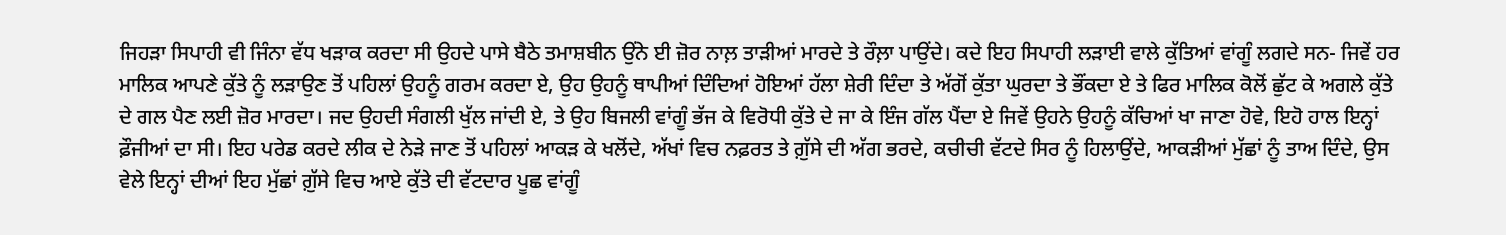ਜਿਹੜਾ ਸਿਪਾਹੀ ਵੀ ਜਿੰਨਾ ਵੱਧ ਖੜਾਕ ਕਰਦਾ ਸੀ ਉਹਦੇ ਪਾਸੇ ਬੈਠੇ ਤਮਾਸ਼ਬੀਨ ਉਂਨੇ ਈ ਜ਼ੋਰ ਨਾਲ਼ ਤਾੜੀਆਂ ਮਾਰਦੇ ਤੇ ਰੌਲ਼ਾ ਪਾਉਂਦੇ। ਕਦੇ ਇਹ ਸਿਪਾਹੀ ਲੜਾਈ ਵਾਲੇ ਕੁੱਤਿਆਂ ਵਾਂਗੂੰ ਲਗਦੇ ਸਨ- ਜਿਵੇਂ ਹਰ ਮਾਲਿਕ ਆਪਣੇ ਕੁੱਤੇ ਨੂੰ ਲੜਾਉਣ ਤੋਂ ਪਹਿਲਾਂ ਉਹਨੂੰ ਗਰਮ ਕਰਦਾ ਏ, ਉਹ ਉਹਨੂੰ ਥਾਪੀਆਂ ਦਿੰਦਿਆਂ ਹੋਇਆਂ ਹੱਲਾ ਸ਼ੇਰੀ ਦਿੰਦਾ ਤੇ ਅੱਗੋਂ ਕੁੱਤਾ ਘੁਰਦਾ ਤੇ ਭੌਂਕਦਾ ਏ ਤੇ ਫਿਰ ਮਾਲਿਕ ਕੋਲੋਂ ਛੁੱਟ ਕੇ ਅਗਲੇ ਕੁੱਤੇ ਦੇ ਗਲ ਪੈਣ ਲਈ ਜ਼ੋਰ ਮਾਰਦਾ। ਜਦ ਉਹਦੀ ਸੰਗਲੀ ਖੁੱਲ ਜਾਂਦੀ ਏ, ਤੇ ਉਹ ਬਿਜਲੀ ਵਾਂਗੂੰ ਭੱਜ ਕੇ ਵਿਰੋਧੀ ਕੁੱਤੇ ਦੇ ਜਾ ਕੇ ਇੰਜ ਗੱਲ ਪੈਂਦਾ ਏ ਜਿਵੇਂ ਉਹਨੇ ਉਹਨੂੰ ਕੱਚਿਆਂ ਖਾ ਜਾਣਾ ਹੋਵੇ, ਇਹੋ ਹਾਲ ਇਨ੍ਹਾਂ ਫ਼ੌਜੀਆਂ ਦਾ ਸੀ। ਇਹ ਪਰੇਡ ਕਰਦੇ ਲੀਕ ਦੇ ਨੇੜੇ ਜਾਣ ਤੋਂ ਪਹਿਲਾਂ ਆਕੜ ਕੇ ਖਲੋਂਦੇ, ਅੱਖਾਂ ਵਿਚ ਨਫ਼ਰਤ ਤੇ ਗ਼ੁੱਸੇ ਦੀ ਅੱਗ ਭਰਦੇ, ਕਚੀਚੀ ਵੱਟਦੇ ਸਿਰ ਨੂੰ ਹਿਲਾਉਂਦੇ, ਆਕੜੀਆਂ ਮੁੱਛਾਂ ਨੂੰ ਤਾਅ ਦਿੰਦੇ, ਉਸ ਵੇਲੇ ਇਨ੍ਹਾਂ ਦੀਆਂ ਇਹ ਮੁੱਛਾਂ ਗ਼ੁੱਸੇ ਵਿਚ ਆਏ ਕੁੱਤੇ ਦੀ ਵੱਟਦਾਰ ਪੂਛ ਵਾਂਗੂੰ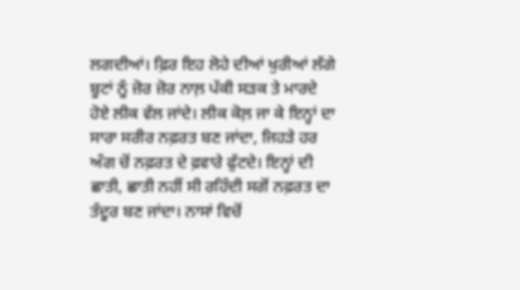ਲਗਦੀਆਂ। ਫ਼ਿਰ ਇਹ ਲੋਹੇ ਦੀਆਂ ਖੁਰੀਆਂ ਲੱਗੇ ਬੂਟਾਂ ਨੂੰ ਜ਼ੋਰ ਜ਼ੋਰ ਨਾਲ਼ ਪੱਕੀ ਸੜਕ ਤੇ ਮਾਰਦੇ ਹੋਏ ਲੀਕ ਵੱਲ ਜਾਂਦੇ। ਲੀਕ ਕੋਲ਼ ਜਾ ਕੇ ਇਨ੍ਹਾਂ ਦਾ ਸਾਰਾ ਸਰੀਰ ਨਫ਼ਰਤ ਬਣ ਜਾਂਦਾ, ਜਿਹੜੇ ਹਰ ਅੰਗ ਚੋਂ ਨਫ਼ਰਤ ਦੇ ਫ਼ਵਾਰੇ ਫੁੱਟਦੇ। ਇਨ੍ਹਾਂ ਦੀ ਛਾਤੀ, ਛਾਤੀ ਨਹੀਂ ਸੀ ਰਹਿੰਦੀ ਸਗੋਂ ਨਫ਼ਰਤ ਦਾ ਤੰਦੂਰ ਬਣ ਜਾਂਦਾ। ਨਾਸਾਂ ਵਿਚੋਂ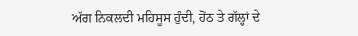ਅੱਗ ਨਿਕਲਦੀ ਮਹਿਸੂਸ ਹੁੰਦੀ, ਹੋਂਠ ਤੇ ਗੱਲ੍ਹਾਂ ਦੇ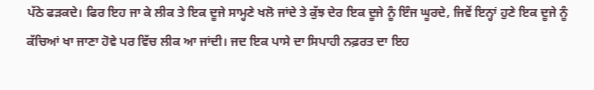ਪੱਠੇ ਫੜਕਦੇ। ਫਿਰ ਇਹ ਜਾ ਕੇ ਲੀਕ ਤੇ ਇਕ ਦੂਜੇ ਸਾਮ੍ਹਣੇ ਖਲੋ ਜਾਂਦੇ ਤੇ ਕੁੱਝ ਦੇਰ ਇਕ ਦੂਜੇ ਨੂੰ ਇੰਜ ਘੂਰਦੇ, ਜਿਵੇਂ ਇਨ੍ਹਾਂ ਹੁਣੇ ਇਕ ਦੂਜੇ ਨੂੰ ਕੱਚਿਆਂ ਖਾ ਜਾਣਾ ਹੋਵੇ ਪਰ ਵਿੱਚ ਲੀਕ ਆ ਜਾਂਦੀ। ਜਦ ਇਕ ਪਾਸੇ ਦਾ ਸਿਪਾਹੀ ਨਫ਼ਰਤ ਦਾ ਇਹ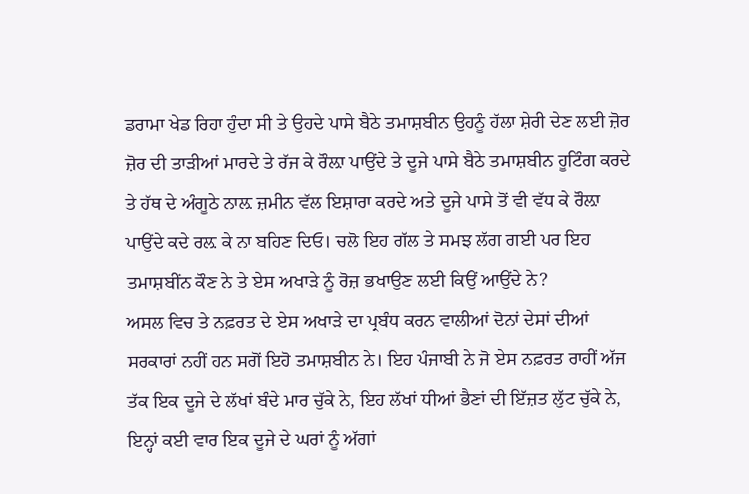ਡਰਾਮਾ ਖੇਡ ਰਿਹਾ ਹੁੰਦਾ ਸੀ ਤੇ ਉਹਦੇ ਪਾਸੇ ਬੈਠੇ ਤਮਾਸ਼ਬੀਨ ਉਹਨੂੰ ਹੱਲਾ ਸ਼ੇਰੀ ਦੇਣ ਲਈ ਜ਼ੋਰ ਜ਼ੋਰ ਦੀ ਤਾੜੀਆਂ ਮਾਰਦੇ ਤੇ ਰੱਜ ਕੇ ਰੌਲ਼ਾ ਪਾਉਂਦੇ ਤੇ ਦੂਜੇ ਪਾਸੇ ਬੈਠੇ ਤਮਾਸ਼ਬੀਨ ਹੂਟਿੰਗ ਕਰਦੇ ਤੇ ਹੱਥ ਦੇ ਅੰਗੂਠੇ ਨਾਲ਼ ਜ਼ਮੀਨ ਵੱਲ ਇਸ਼ਾਰਾ ਕਰਦੇ ਅਤੇ ਦੂਜੇ ਪਾਸੇ ਤੋਂ ਵੀ ਵੱਧ ਕੇ ਰੌਲ਼ਾ ਪਾਉਂਦੇ ਕਦੇ ਰਲ਼ ਕੇ ਨਾ ਬਹਿਣ ਦਿਓ। ਚਲੋ ਇਹ ਗੱਲ ਤੇ ਸਮਝ ਲੱਗ ਗਈ ਪਰ ਇਹ ਤਮਾਸ਼ਬੀਂਨ ਕੌਣ ਨੇ ਤੇ ਏਸ ਅਖਾੜੇ ਨੂੰ ਰੋਜ਼ ਭਖਾਉਣ ਲਈ ਕਿਉਂ ਆਉਂਦੇ ਨੇ?
ਅਸਲ ਵਿਚ ਤੇ ਨਫ਼ਰਤ ਦੇ ਏਸ ਅਖਾੜੇ ਦਾ ਪ੍ਰਬੰਧ ਕਰਨ ਵਾਲੀਆਂ ਦੋਨਾਂ ਦੇਸਾਂ ਦੀਆਂ ਸਰਕਾਰਾਂ ਨਹੀਂ ਹਨ ਸਗੋਂ ਇਹੋ ਤਮਾਸ਼ਬੀਨ ਨੇ। ਇਹ ਪੰਜਾਬੀ ਨੇ ਜੋ ਏਸ ਨਫ਼ਰਤ ਰਾਹੀਂ ਅੱਜ ਤੱਕ ਇਕ ਦੂਜੇ ਦੇ ਲੱਖਾਂ ਬੰਦੇ ਮਾਰ ਚੁੱਕੇ ਨੇ, ਇਹ ਲੱਖਾਂ ਧੀਆਂ ਭੈਣਾਂ ਦੀ ਇੱਜ਼ਤ ਲੁੱਟ ਚੁੱਕੇ ਨੇ, ਇਨ੍ਹਾਂ ਕਈ ਵਾਰ ਇਕ ਦੂਜੇ ਦੇ ਘਰਾਂ ਨੂੰ ਅੱਗਾਂ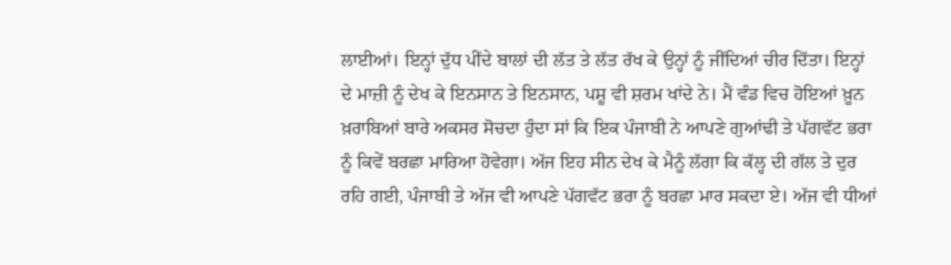ਲਾਈਆਂ। ਇਨ੍ਹਾਂ ਦੁੱਧ ਪੀਂਦੇ ਬਾਲਾਂ ਦੀ ਲੱਤ ਤੇ ਲੱਤ ਰੱਖ ਕੇ ਉਨ੍ਹਾਂ ਨੂੰ ਜੀਂਦਿਆਂ ਚੀਰ ਦਿੱਤਾ। ਇਨ੍ਹਾਂ ਦੇ ਮਾਜ਼ੀ ਨੂੰ ਦੇਖ ਕੇ ਇਨਸਾਨ ਤੇ ਇਨਸਾਨ, ਪਸ਼ੂ ਵੀ ਸ਼ਰਮ ਖਾਂਦੇ ਨੇ। ਮੈਂ ਵੰਡ ਵਿਚ ਹੋਇਆਂ ਖ਼ੂਨ ਖ਼ਰਾਬਿਆਂ ਬਾਰੇ ਅਕਸਰ ਸੋਚਦਾ ਹੁੰਦਾ ਸਾਂ ਕਿ ਇਕ ਪੰਜਾਬੀ ਨੇ ਆਪਣੇ ਗੁਆਂਢੀ ਤੇ ਪੱਗਵੱਟ ਭਰਾ ਨੂੰ ਕਿਵੇਂ ਬਰਛਾ ਮਾਰਿਆ ਹੋਵੇਗਾ। ਅੱਜ ਇਹ ਸੀਨ ਦੇਖ ਕੇ ਮੈਨੂੰ ਲੱਗਾ ਕਿ ਕੱਲ੍ਹ ਦੀ ਗੱਲ ਤੇ ਦੁਰ ਰਹਿ ਗਈ, ਪੰਜਾਬੀ ਤੇ ਅੱਜ ਵੀ ਆਪਣੇ ਪੱਗਵੱਟ ਭਰਾ ਨੂੰ ਬਰਛਾ ਮਾਰ ਸਕਦਾ ਏ। ਅੱਜ ਵੀ ਧੀਆਂ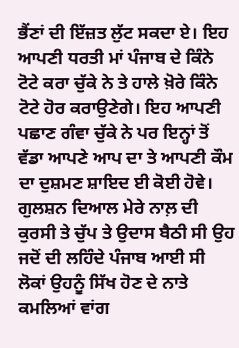ਭੈਂਣਾਂ ਦੀ ਇੱਜ਼ਤ ਲੁੱਟ ਸਕਦਾ ਏ। ਇਹ ਆਪਣੀ ਧਰਤੀ ਮਾਂ ਪੰਜਾਬ ਦੇ ਕਿੰਨੇ ਟੋਟੇ ਕਰਾ ਚੁੱਕੇ ਨੇ ਤੇ ਹਾਲੇ ਖ਼ੋਰੇ ਕਿੰਨੇ ਟੋਟੇ ਹੋਰ ਕਰਾਉਣੇਗੇ। ਇਹ ਆਪਣੀ ਪਛਾਣ ਗੰਵਾ ਚੁੱਕੇ ਨੇ ਪਰ ਇਨ੍ਹਾਂ ਤੋਂ ਵੱਡਾ ਆਪਣੇ ਆਪ ਦਾ ਤੇ ਆਪਣੀ ਕੌਮ ਦਾ ਦੁਸ਼ਮਣ ਸ਼ਾਇਦ ਈ ਕੋਈ ਹੋਵੇ।
ਗੁਲਸ਼ਨ ਦਿਆਲ ਮੇਰੇ ਨਾਲ਼ ਦੀ ਕੁਰਸੀ ਤੇ ਚੁੱਪ ਤੇ ਉਦਾਸ ਬੈਠੀ ਸੀ ਉਹ ਜਦੋਂ ਦੀ ਲਹਿੰਦੇ ਪੰਜਾਬ ਆਈ ਸੀ ਲੋਕਾਂ ਉਹਨੂੰ ਸਿੱਖ ਹੋਣ ਦੇ ਨਾਤੇ ਕਮਲਿਆਂ ਵਾਂਗ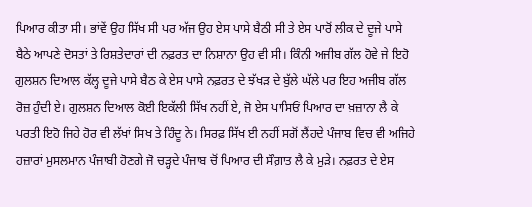ਪਿਆਰ ਕੀਤਾ ਸੀ। ਭਾਂਵੇਂ ਉਹ ਸਿੱਖ ਸੀ ਪਰ ਅੱਜ ਉਹ ਏਸ ਪਾਸੇ ਬੈਠੀ ਸੀ ਤੇ ਏਸ ਪਾਰੋਂ ਲੀਕ ਦੇ ਦੂਜੇ ਪਾਸੇ ਬੈਠੇ ਆਪਣੇ ਦੋਸਤਾਂ ਤੇ ਰਿਸ਼ਤੇਦਾਰਾਂ ਦੀ ਨਫ਼ਰਤ ਦਾ ਨਿਸ਼ਾਨਾ ਉਹ ਵੀ ਸੀ। ਕਿੰਨੀ ਅਜੀਬ ਗੱਲ ਹੋਵੇ ਜੇ ਇਹੋ ਗੁਲਸ਼ਨ ਦਿਆਲ ਕੱਲ੍ਹ ਦੂਜੇ ਪਾਸੇ ਬੈਠ ਕੇ ਏਸ ਪਾਸੇ ਨਫ਼ਰਤ ਦੇ ਝੱਖੜ ਦੇ ਬੁੱਲੇ ਘੱਲੇ ਪਰ ਇਹ ਅਜੀਬ ਗੱਲ ਰੋਜ਼ ਹੁੰਦੀ ਏ। ਗੁਲਸ਼ਨ ਦਿਆਲ ਕੋਈ ਇਕੱਲੀ ਸਿੱਖ ਨਹੀਂ ਏ, ਜੋ ਏਸ ਪਾਸਿਓਂ ਪਿਆਰ ਦਾ ਖ਼ਜ਼ਾਨਾ ਲੈ ਕੇ ਪਰਤੀ ਇਹੋ ਜਿਹੇ ਹੋਰ ਵੀ ਲੱਖਾਂ ਸਿਖ ਤੇ ਹਿੰਦੂ ਨੇ। ਸਿਰਫ਼ ਸਿੱਖ ਈ ਨਹੀਂ ਸਗੋਂ ਲੈਂਹਦੇ ਪੰਜਾਬ ਵਿਚ ਵੀ ਅਜਿਹੇ ਹਜ਼ਾਰਾਂ ਮੁਸਲਮਾਨ ਪੰਜਾਬੀ ਹੋਣਗੇ ਜੋ ਚੜ੍ਹਦੇ ਪੰਜਾਬ ਚੋਂ ਪਿਆਰ ਦੀ ਸੌਗ਼ਾਤ ਲੈ ਕੇ ਮੁੜੇ। ਨਫ਼ਰਤ ਦੇ ਏਸ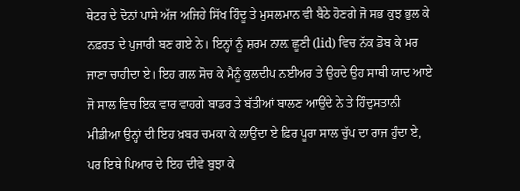ਥੇਟਰ ਦੇ ਦੋਨਾਂ ਪਾਸੇ ਅੱਜ ਅਜਿਹੇ ਸਿੱਖ ਹਿੰਦੂ ਤੇ ਮੁਸਲਮਾਨ ਵੀ ਬੈਠੇ ਹੋਣਗੇ ਜੋ ਸਭ ਕੁਝ ਭੁਲ ਕੇ ਨਫ਼ਰਤ ਦੇ ਪੁਜਾਰੀ ਬਣ ਗਏ ਨੇ। ਇਨ੍ਹਾਂ ਨੂੰ ਸ਼ਰਮ ਨਾਲ਼ ਛੂਣੀ (lid) ਵਿਚ ਨੱਕ ਡੋਬ ਕੇ ਮਰ ਜਾਣਾ ਚਾਹੀਦਾ ਏ। ਇਹ ਗਲ ਸੋਚ ਕੇ ਮੈਨੂੰ ਕੁਲਦੀਪ ਨਈਅਰ ਤੇ ਉਹਦੇ ਉਹ ਸਾਥੀ ਯਾਦ ਆਏ ਜੋ ਸਾਲ ਵਿਚ ਇਕ ਵਾਰ ਵਾਹਗੇ ਬਾਡਰ ਤੇ ਬੱਤੀਆਂ ਬਾਲਣ ਆਉਂਦੇ ਨੇ ਤੇ ਹਿੰਦੁਸਤਾਨੀ ਮੀਡੀਆ ਉਨ੍ਹਾਂ ਦੀ ਇਹ ਖ਼ਬਰ ਚਮਕਾ ਕੇ ਲਾਉਂਦਾ ਏ ਫ਼ਿਰ ਪੂਰਾ ਸਾਲ ਚੁੱਪ ਦਾ ਰਾਜ ਹੁੰਦਾ ਏ, ਪਰ ਇਥੇ ਪਿਆਰ ਦੇ ਇਹ ਦੀਵੇ ਬੁਝਾ ਕੇ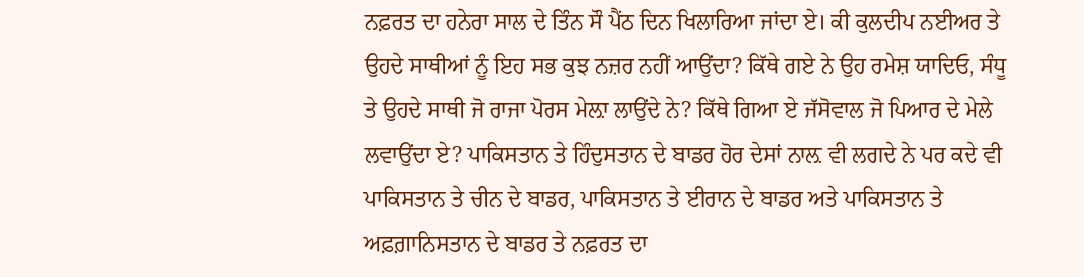ਨਫ਼ਰਤ ਦਾ ਹਨੇਰਾ ਸਾਲ ਦੇ ਤਿੰਨ ਸੌ ਪੈਂਠ ਦਿਨ ਖਿਲਾਰਿਆ ਜਾਂਦਾ ਏ। ਕੀ ਕੁਲਦੀਪ ਨਈਅਰ ਤੇ ਉਹਦੇ ਸਾਥੀਆਂ ਨੂੰ ਇਹ ਸਭ ਕੁਝ ਨਜ਼ਰ ਨਹੀਂ ਆਉਂਦਾ? ਕਿੱਥੇ ਗਏ ਨੇ ਉਹ ਰਮੇਸ਼ ਯਾਦਿਓ, ਸੰਧੂ ਤੇ ਉਹਦੇ ਸਾਥੀ ਜੋ ਰਾਜਾ ਪੋਰਸ ਮੇਲ਼ਾ ਲਾਉਂਦੇ ਨੇ? ਕਿੱਥੇ ਗਿਆ ਏ ਜੱਸੋਵਾਲ ਜੋ ਪਿਆਰ ਦੇ ਮੇਲੇ ਲਵਾਉਂਦਾ ਏ? ਪਾਕਿਸਤਾਨ ਤੇ ਹਿੰਦੁਸਤਾਨ ਦੇ ਬਾਡਰ ਹੋਰ ਦੇਸਾਂ ਨਾਲ਼ ਵੀ ਲਗਦੇ ਨੇ ਪਰ ਕਦੇ ਵੀ ਪਾਕਿਸਤਾਨ ਤੇ ਚੀਨ ਦੇ ਬਾਡਰ, ਪਾਕਿਸਤਾਨ ਤੇ ਈਰਾਨ ਦੇ ਬਾਡਰ ਅਤੇ ਪਾਕਿਸਤਾਨ ਤੇ ਅਫ਼ਗ਼ਾਨਿਸਤਾਨ ਦੇ ਬਾਡਰ ਤੇ ਨਫ਼ਰਤ ਦਾ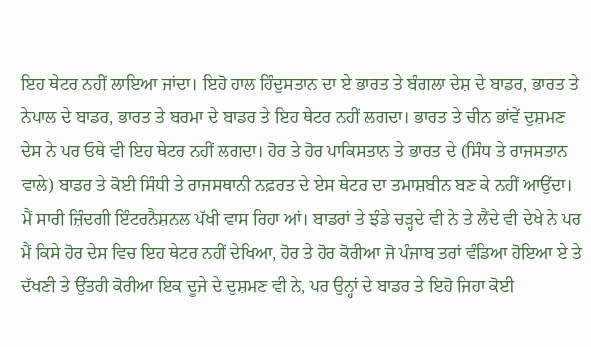ਇਹ ਥੇਟਰ ਨਹੀਂ ਲਾਇਆ ਜਾਂਦਾ। ਇਹੋ ਹਾਲ ਹਿੰਦੁਸਤਾਨ ਦਾ ਏ ਭਾਰਤ ਤੇ ਬੰਗਲਾ ਦੇਸ਼ ਦੇ ਬਾਡਰ, ਭਾਰਤ ਤੇ ਨੇਪਾਲ ਦੇ ਬਾਡਰ, ਭਾਰਤ ਤੇ ਬਰਮਾ ਦੇ ਬਾਡਰ ਤੇ ਇਹ ਥੇਟਰ ਨਹੀਂ ਲਗਦਾ। ਭਾਰਤ ਤੇ ਚੀਨ ਭਾਂਵੇਂ ਦੁਸ਼ਮਣ ਦੇਸ ਨੇ ਪਰ ਓਥੇ ਵੀ ਇਹ ਥੇਟਰ ਨਹੀਂ ਲਗਦਾ। ਹੋਰ ਤੇ ਹੋਰ ਪਾਕਿਸਤਾਨ ਤੇ ਭਾਰਤ ਦੇ (ਸਿੰਧ ਤੇ ਰਾਜਸਤਾਨ ਵਾਲੇ) ਬਾਡਰ ਤੇ ਕੋਈ ਸਿੰਧੀ ਤੇ ਰਾਜਸਥਾਨੀ ਨਫ਼ਰਤ ਦੇ ਏਸ ਥੇਟਰ ਦਾ ਤਮਾਸ਼ਬੀਨ ਬਣ ਕੇ ਨਹੀਂ ਆਉਂਦਾ।
ਮੈਂ ਸਾਰੀ ਜ਼ਿੰਦਗੀ ਇੰਟਰਨੈਸ਼ਨਲ ਪੱਖੀ ਵਾਸ ਰਿਹਾ ਆਂ। ਬਾਡਰਾਂ ਤੇ ਝੰਡੇ ਚੜ੍ਹਦੇ ਵੀ ਨੇ ਤੇ ਲੈਂਦੇ ਵੀ ਦੇਖੇ ਨੇ ਪਰ ਮੈਂ ਕਿਸੇ ਹੋਰ ਦੇਸ ਵਿਚ ਇਹ ਥੇਟਰ ਨਹੀਂ ਦੇਖਿਆ, ਹੋਰ ਤੇ ਹੋਰ ਕੋਰੀਆ ਜੋ ਪੰਜਾਬ ਤਰਾਂ ਵੰਡਿਆ ਹੋਇਆ ਏ ਤੇ ਦੱਖਣੀ ਤੇ ਉੱਤਰੀ ਕੋਰੀਆ ਇਕ ਦੂਜੇ ਦੇ ਦੁਸ਼ਮਣ ਵੀ ਨੇ, ਪਰ ਉਨ੍ਹਾਂ ਦੇ ਬਾਡਰ ਤੇ ਇਹੋ ਜਿਹਾ ਕੋਈ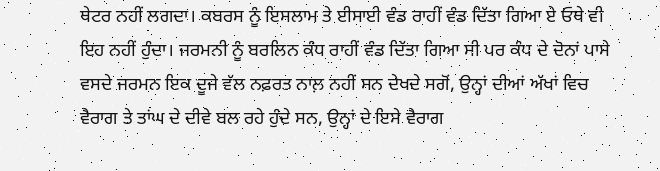ਥੇਟਰ ਨਹੀਂ ਲਗਦਾ। ਕਬਰਸ ਨੂੰ ਇਸਲਾਮ ਤੇ ਈਸਾਈ ਵੰਡ ਰਾਹੀਂ ਵੰਡ ਦਿੱਤਾ ਗਿਆ ਏ ਓਥੇ ਵੀ ਇਹ ਨਹੀਂ ਹੁੰਦਾ। ਜਰਮਨੀ ਨੂੰ ਬਰਲਿਨ ਕੰਧ ਰਾਹੀਂ ਵੰਡ ਦਿੱਤਾ ਗਿਆ ਸੀ ਪਰ ਕੰਧ ਦੇ ਦੋਨਾਂ ਪਾਸੇ ਵਸਦੇ ਜਰਮਨ ਇਕ ਦੂਜੇ ਵੱਲ ਨਫ਼ਰਤ ਨਾਲ਼ ਨਹੀਂ ਸਨ ਦੇਖਦੇ ਸਗੋਂ, ਉਨ੍ਹਾਂ ਦੀਆਂ ਅੱਖਾਂ ਵਿਚ ਵੈਰਾਗ ਤੇ ਤਾਂਘ ਦੇ ਦੀਵੇ ਬਲ ਰਹੇ ਹੁੰਦੇ ਸਨ, ਉਨ੍ਹਾਂ ਦੇ ਇਸੇ ਵੈਰਾਗ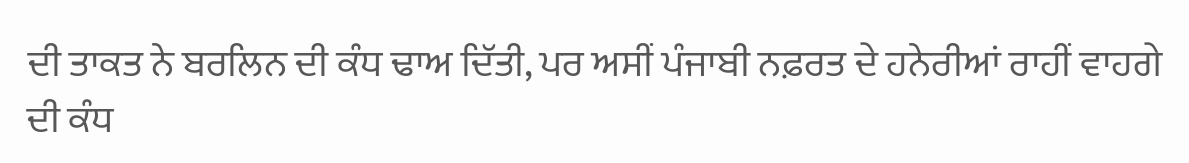ਦੀ ਤਾਕਤ ਨੇ ਬਰਲਿਨ ਦੀ ਕੰਧ ਢਾਅ ਦਿੱਤੀ, ਪਰ ਅਸੀਂ ਪੰਜਾਬੀ ਨਫ਼ਰਤ ਦੇ ਹਨੇਰੀਆਂ ਰਾਹੀਂ ਵਾਹਗੇ ਦੀ ਕੰਧ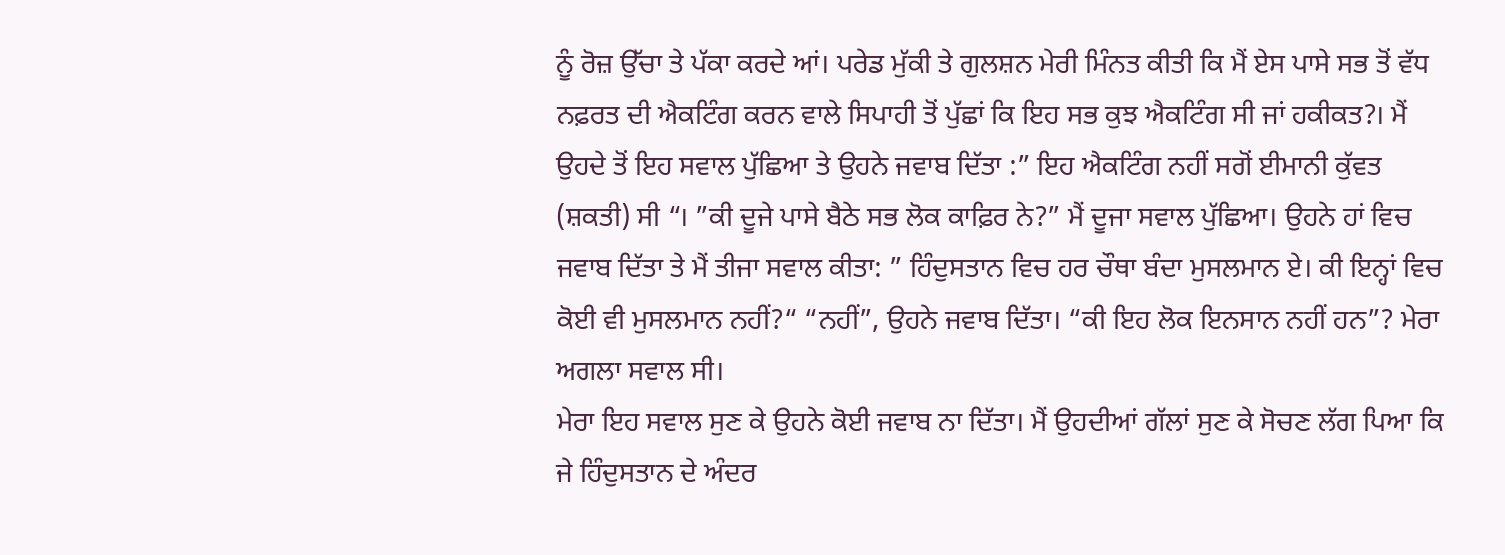ਨੂੰ ਰੋਜ਼ ਉੱਚਾ ਤੇ ਪੱਕਾ ਕਰਦੇ ਆਂ। ਪਰੇਡ ਮੁੱਕੀ ਤੇ ਗੁਲਸ਼ਨ ਮੇਰੀ ਮਿੰਨਤ ਕੀਤੀ ਕਿ ਮੈਂ ਏਸ ਪਾਸੇ ਸਭ ਤੋਂ ਵੱਧ ਨਫ਼ਰਤ ਦੀ ਐਕਟਿੰਗ ਕਰਨ ਵਾਲੇ ਸਿਪਾਹੀ ਤੋਂ ਪੁੱਛਾਂ ਕਿ ਇਹ ਸਭ ਕੁਝ ਐਕਟਿੰਗ ਸੀ ਜਾਂ ਹਕੀਕਤ?। ਮੈਂ ਉਹਦੇ ਤੋਂ ਇਹ ਸਵਾਲ ਪੁੱਛਿਆ ਤੇ ਉਹਨੇ ਜਵਾਬ ਦਿੱਤਾ :” ਇਹ ਐਕਟਿੰਗ ਨਹੀਂ ਸਗੋਂ ਈਮਾਨੀ ਕੁੱਵਤ (ਸ਼ਕਤੀ) ਸੀ “। ”ਕੀ ਦੂਜੇ ਪਾਸੇ ਬੈਠੇ ਸਭ ਲੋਕ ਕਾਫ਼ਿਰ ਨੇ?” ਮੈਂ ਦੂਜਾ ਸਵਾਲ ਪੁੱਛਿਆ। ਉਹਨੇ ਹਾਂ ਵਿਚ ਜਵਾਬ ਦਿੱਤਾ ਤੇ ਮੈਂ ਤੀਜਾ ਸਵਾਲ ਕੀਤਾ: ” ਹਿੰਦੁਸਤਾਨ ਵਿਚ ਹਰ ਚੌਥਾ ਬੰਦਾ ਮੁਸਲਮਾਨ ਏ। ਕੀ ਇਨ੍ਹਾਂ ਵਿਚ ਕੋਈ ਵੀ ਮੁਸਲਮਾਨ ਨਹੀਂ?“ “ਨਹੀਂ”, ਉਹਨੇ ਜਵਾਬ ਦਿੱਤਾ। “ਕੀ ਇਹ ਲੋਕ ਇਨਸਾਨ ਨਹੀਂ ਹਨ”? ਮੇਰਾ ਅਗਲਾ ਸਵਾਲ ਸੀ।
ਮੇਰਾ ਇਹ ਸਵਾਲ ਸੁਣ ਕੇ ਉਹਨੇ ਕੋਈ ਜਵਾਬ ਨਾ ਦਿੱਤਾ। ਮੈਂ ਉਹਦੀਆਂ ਗੱਲਾਂ ਸੁਣ ਕੇ ਸੋਚਣ ਲੱਗ ਪਿਆ ਕਿ ਜੇ ਹਿੰਦੁਸਤਾਨ ਦੇ ਅੰਦਰ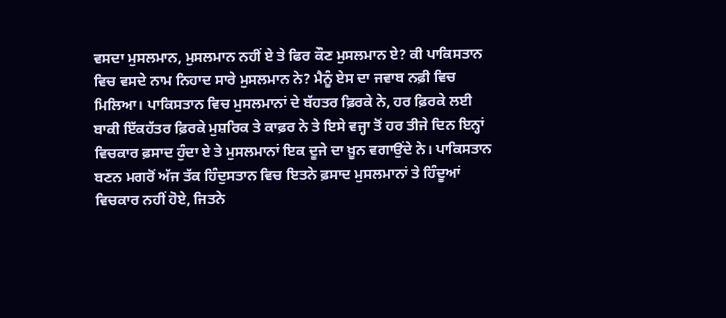ਵਸਦਾ ਮੁਸਲਮਾਨ, ਮੁਸਲਮਾਨ ਨਹੀਂ ਏ ਤੇ ਫਿਰ ਕੌਣ ਮੁਸਲਮਾਨ ਏ? ਕੀ ਪਾਕਿਸਤਾਨ ਵਿਚ ਵਸਦੇ ਨਾਮ ਨਿਹਾਦ ਸਾਰੇ ਮੁਸਲਮਾਨ ਨੇ? ਮੈਨੂੰ ਏਸ ਦਾ ਜਵਾਬ ਨਫ਼ੀ ਵਿਚ ਮਿਲਿਆ। ਪਾਕਿਸਤਾਨ ਵਿਚ ਮੁਸਲਮਾਨਾਂ ਦੇ ਬੱਹਤਰ ਫ਼ਿਰਕੇ ਨੇ, ਹਰ ਫ਼ਿਰਕੇ ਲਈ ਬਾਕੀ ਇੱਕਹੱਤਰ ਫ਼ਿਰਕੇ ਮੁਸ਼ਰਿਕ ਤੇ ਕਾਫ਼ਰ ਨੇ ਤੇ ਇਸੇ ਵਜ੍ਹਾ ਤੋਂ ਹਰ ਤੀਜੇ ਦਿਨ ਇਨ੍ਹਾਂ ਵਿਚਕਾਰ ਫ਼ਸਾਦ ਹੁੰਦਾ ਏ ਤੇ ਮੁਸਲਮਾਨਾਂ ਇਕ ਦੂਜੇ ਦਾ ਖ਼ੂਨ ਵਗਾਉਂਦੇ ਨੇ। ਪਾਕਿਸਤਾਨ ਬਣਨ ਮਗਰੋਂ ਅੱਜ ਤੱਕ ਹਿੰਦੁਸਤਾਨ ਵਿਚ ਇਤਨੇ ਫ਼ਸਾਦ ਮੁਸਲਮਾਨਾਂ ਤੇ ਹਿੰਦੂਆਂ ਵਿਚਕਾਰ ਨਹੀਂ ਹੋਏ, ਜਿਤਨੇ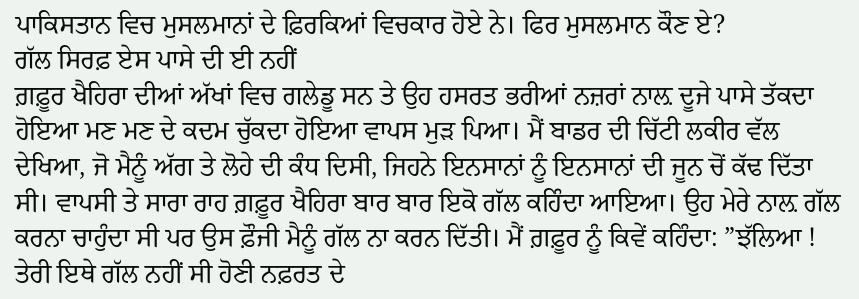ਪਾਕਿਸਤਾਨ ਵਿਚ ਮੁਸਲਮਾਨਾਂ ਦੇ ਫ਼ਿਰਕਿਆਂ ਵਿਚਕਾਰ ਹੋਏ ਨੇ। ਫਿਰ ਮੁਸਲਮਾਨ ਕੌਣ ਏ?
ਗੱਲ ਸਿਰਫ਼ ਏਸ ਪਾਸੇ ਦੀ ਈ ਨਹੀਂ
ਗ਼ਫ਼ੂਰ ਖੈਹਿਰਾ ਦੀਆਂ ਅੱਖਾਂ ਵਿਚ ਗਲੇਡੂ ਸਨ ਤੇ ਉਹ ਹਸਰਤ ਭਰੀਆਂ ਨਜ਼ਰਾਂ ਨਾਲ਼ ਦੂਜੇ ਪਾਸੇ ਤੱਕਦਾ ਹੋਇਆ ਮਣ ਮਣ ਦੇ ਕਦਮ ਚੁੱਕਦਾ ਹੋਇਆ ਵਾਪਸ ਮੁੜ ਪਿਆ। ਮੈਂ ਬਾਡਰ ਦੀ ਚਿੱਟੀ ਲਕੀਰ ਵੱਲ ਦੇਖਿਆ, ਜੋ ਮੈਨੂੰ ਅੱਗ ਤੇ ਲੋਹੇ ਦੀ ਕੰਧ ਦਿਸੀ, ਜਿਹਨੇ ਇਨਸਾਨਾਂ ਨੂੰ ਇਨਸਾਨਾਂ ਦੀ ਜੂਨ ਚੋਂ ਕੱਢ ਦਿੱਤਾ ਸੀ। ਵਾਪਸੀ ਤੇ ਸਾਰਾ ਰਾਹ ਗ਼ਫ਼ੂਰ ਖੈਹਿਰਾ ਬਾਰ ਬਾਰ ਇਕੋ ਗੱਲ ਕਹਿੰਦਾ ਆਇਆ। ਉਹ ਮੇਰੇ ਨਾਲ਼ ਗੱਲ ਕਰਨਾ ਚਾਹੁੰਦਾ ਸੀ ਪਰ ਉਸ ਫ਼ੌਜੀ ਮੈਨੂੰ ਗੱਲ ਨਾ ਕਰਨ ਦਿੱਤੀ। ਮੈਂ ਗ਼ਫ਼ੂਰ ਨੂੰ ਕਿਵੇਂ ਕਹਿੰਦਾ: ”ਝੱਲਿਆ ! ਤੇਰੀ ਇਥੇ ਗੱਲ ਨਹੀਂ ਸੀ ਹੋਣੀ ਨਫ਼ਰਤ ਦੇ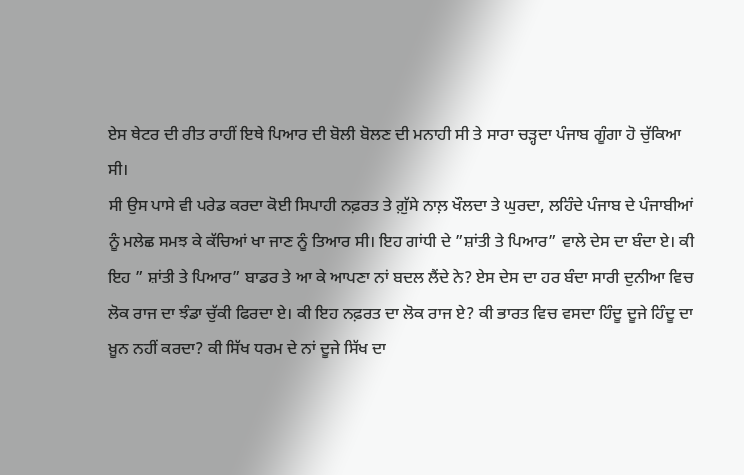ਏਸ ਥੇਟਰ ਦੀ ਰੀਤ ਰਾਹੀਂ ਇਥੇ ਪਿਆਰ ਦੀ ਬੋਲੀ ਬੋਲਣ ਦੀ ਮਨਾਹੀ ਸੀ ਤੇ ਸਾਰਾ ਚੜ੍ਹਦਾ ਪੰਜਾਬ ਗੂੰਗਾ ਹੋ ਚੁੱਕਿਆ ਸੀ।
ਸੀ ਉਸ ਪਾਸੇ ਵੀ ਪਰੇਡ ਕਰਦਾ ਕੋਈ ਸਿਪਾਹੀ ਨਫ਼ਰਤ ਤੇ ਗ਼ੁੱਸੇ ਨਾਲ਼ ਖੌਲਦਾ ਤੇ ਘੁਰਦਾ, ਲਹਿੰਦੇ ਪੰਜਾਬ ਦੇ ਪੰਜਾਬੀਆਂ ਨੂੰ ਮਲੇਛ ਸਮਝ ਕੇ ਕੱਚਿਆਂ ਖਾ ਜਾਣ ਨੂੰ ਤਿਆਰ ਸੀ। ਇਹ ਗਾਂਧੀ ਦੇ ”ਸ਼ਾਂਤੀ ਤੇ ਪਿਆਰ” ਵਾਲੇ ਦੇਸ ਦਾ ਬੰਦਾ ਏ। ਕੀ ਇਹ ” ਸ਼ਾਂਤੀ ਤੇ ਪਿਆਰ” ਬਾਡਰ ਤੇ ਆ ਕੇ ਆਪਣਾ ਨਾਂ ਬਦਲ ਲੈਂਦੇ ਨੇ? ਏਸ ਦੇਸ ਦਾ ਹਰ ਬੰਦਾ ਸਾਰੀ ਦੁਨੀਆ ਵਿਚ ਲੋਕ ਰਾਜ ਦਾ ਝੰਡਾ ਚੁੱਕੀ ਫਿਰਦਾ ਏ। ਕੀ ਇਹ ਨਫ਼ਰਤ ਦਾ ਲੋਕ ਰਾਜ ਏ? ਕੀ ਭਾਰਤ ਵਿਚ ਵਸਦਾ ਹਿੰਦੂ ਦੂਜੇ ਹਿੰਦੂ ਦਾ ਖ਼ੂਨ ਨਹੀਂ ਕਰਦਾ? ਕੀ ਸਿੱਖ ਧਰਮ ਦੇ ਨਾਂ ਦੂਜੇ ਸਿੱਖ ਦਾ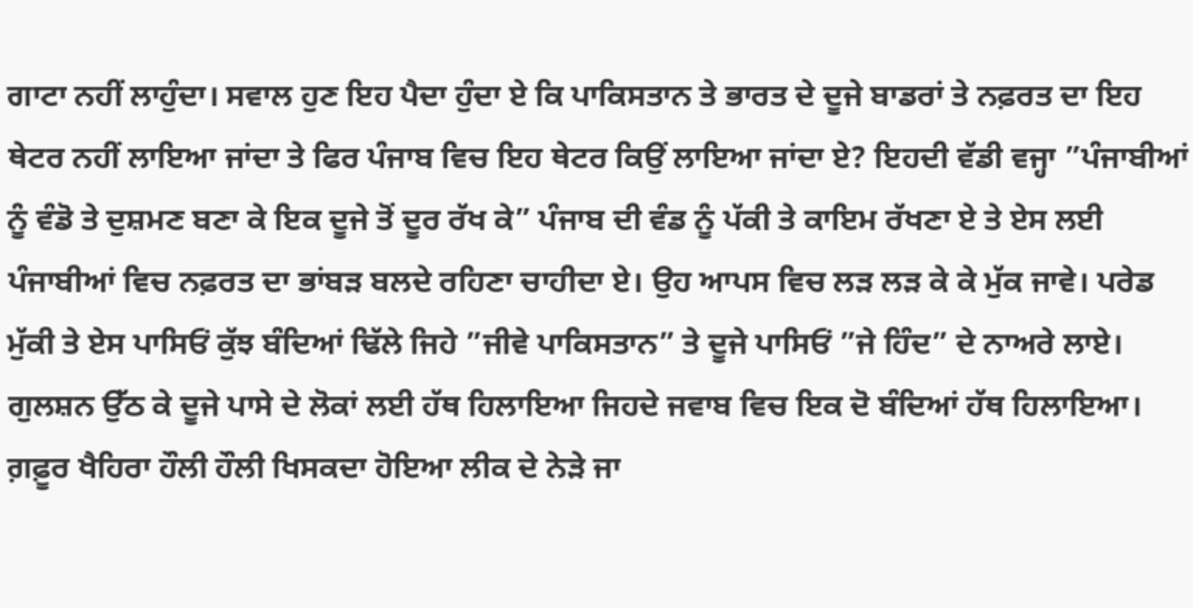ਗਾਟਾ ਨਹੀਂ ਲਾਹੁੰਦਾ। ਸਵਾਲ ਹੁਣ ਇਹ ਪੈਦਾ ਹੁੰਦਾ ਏ ਕਿ ਪਾਕਿਸਤਾਨ ਤੇ ਭਾਰਤ ਦੇ ਦੂਜੇ ਬਾਡਰਾਂ ਤੇ ਨਫ਼ਰਤ ਦਾ ਇਹ ਥੇਟਰ ਨਹੀਂ ਲਾਇਆ ਜਾਂਦਾ ਤੇ ਫਿਰ ਪੰਜਾਬ ਵਿਚ ਇਹ ਥੇਟਰ ਕਿਉਂ ਲਾਇਆ ਜਾਂਦਾ ਏ? ਇਹਦੀ ਵੱਡੀ ਵਜ੍ਹਾ ”ਪੰਜਾਬੀਆਂ ਨੂੰ ਵੰਡੋ ਤੇ ਦੁਸ਼ਮਣ ਬਣਾ ਕੇ ਇਕ ਦੂਜੇ ਤੋਂ ਦੂਰ ਰੱਖ ਕੇ” ਪੰਜਾਬ ਦੀ ਵੰਡ ਨੂੰ ਪੱਕੀ ਤੇ ਕਾਇਮ ਰੱਖਣਾ ਏ ਤੇ ਏਸ ਲਈ ਪੰਜਾਬੀਆਂ ਵਿਚ ਨਫ਼ਰਤ ਦਾ ਭਾਂਬੜ ਬਲਦੇ ਰਹਿਣਾ ਚਾਹੀਦਾ ਏ। ਉਹ ਆਪਸ ਵਿਚ ਲੜ ਲੜ ਕੇ ਕੇ ਮੁੱਕ ਜਾਵੇ। ਪਰੇਡ ਮੁੱਕੀ ਤੇ ਏਸ ਪਾਸਿਓਂ ਕੁੱਝ ਬੰਦਿਆਂ ਢਿੱਲੇ ਜਿਹੇ ”ਜੀਵੇ ਪਾਕਿਸਤਾਨ” ਤੇ ਦੂਜੇ ਪਾਸਿਓਂ ”ਜੇ ਹਿੰਦ” ਦੇ ਨਾਅਰੇ ਲਾਏ। ਗੁਲਸ਼ਨ ਉੱਠ ਕੇ ਦੂਜੇ ਪਾਸੇ ਦੇ ਲੋਕਾਂ ਲਈ ਹੱਥ ਹਿਲਾਇਆ ਜਿਹਦੇ ਜਵਾਬ ਵਿਚ ਇਕ ਦੋ ਬੰਦਿਆਂ ਹੱਥ ਹਿਲਾਇਆ। ਗ਼ਫ਼ੂਰ ਖੈਹਿਰਾ ਹੌਲੀ ਹੌਲੀ ਖਿਸਕਦਾ ਹੋਇਆ ਲੀਕ ਦੇ ਨੇੜੇ ਜਾ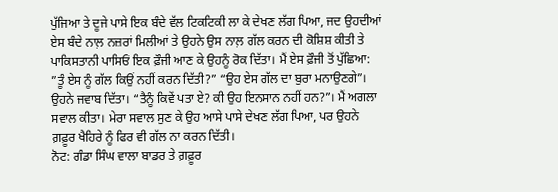ਪੁੱਜਿਆ ਤੇ ਦੂਜੇ ਪਾਸੇ ਇਕ ਬੰਦੇ ਵੱਲ ਟਿਕਟਿਕੀ ਲਾ ਕੇ ਦੇਖਣ ਲੱਗ ਪਿਆ, ਜਦ ਉਹਦੀਆਂ ਏਸ ਬੰਦੇ ਨਾਲ਼ ਨਜ਼ਰਾਂ ਮਿਲੀਆਂ ਤੇ ਉਹਨੇ ਉਸ ਨਾਲ਼ ਗੱਲ ਕਰਨ ਦੀ ਕੋਸ਼ਿਸ਼ ਕੀਤੀ ਤੇ ਪਾਕਿਸਤਾਨੀ ਪਾਸਿਓਂ ਇਕ ਫ਼ੌਜੀ ਆਣ ਕੇ ਉਹਨੂੰ ਰੋਕ ਦਿੱਤਾ। ਮੈਂ ਏਸ ਫ਼ੌਜੀ ਤੋਂ ਪੁੱਛਿਆ: ”ਤੂੰ ਏਸ ਨੂੰ ਗੱਲ ਕਿਉਂ ਨਹੀਂ ਕਰਨ ਦਿੱਤੀ?” “ਉਹ ਏਸ ਗੱਲ ਦਾ ਬੁਰਾ ਮਨਾਉਣਗੇ”। ਉਹਨੇ ਜਵਾਬ ਦਿੱਤਾ। “ਤੈਨੂੰ ਕਿਵੇਂ ਪਤਾ ਏ? ਕੀ ਉਹ ਇਨਸਾਨ ਨਹੀਂ ਹਨ?”। ਮੈਂ ਅਗਲਾ ਸਵਾਲ ਕੀਤਾ। ਮੇਰਾ ਸਵਾਲ ਸੁਣ ਕੇ ਉਹ ਆਸੇ ਪਾਸੇ ਦੇਖਣ ਲੱਗ ਪਿਆ, ਪਰ ਉਹਨੇ ਗ਼ਫ਼ੂਰ ਖੈਹਿਰੇ ਨੂੰ ਫਿਰ ਵੀ ਗੱਲ ਨਾ ਕਰਨ ਦਿੱਤੀ।
ਨੋਟ: ਗੰਡਾ ਸਿੰਘ ਵਾਲਾ ਬਾਡਰ ਤੇ ਗ਼ਫ਼ੂਰ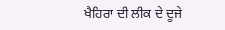ਖੈਹਿਰਾ ਦੀ ਲੀਕ ਦੇ ਦੂਜੇ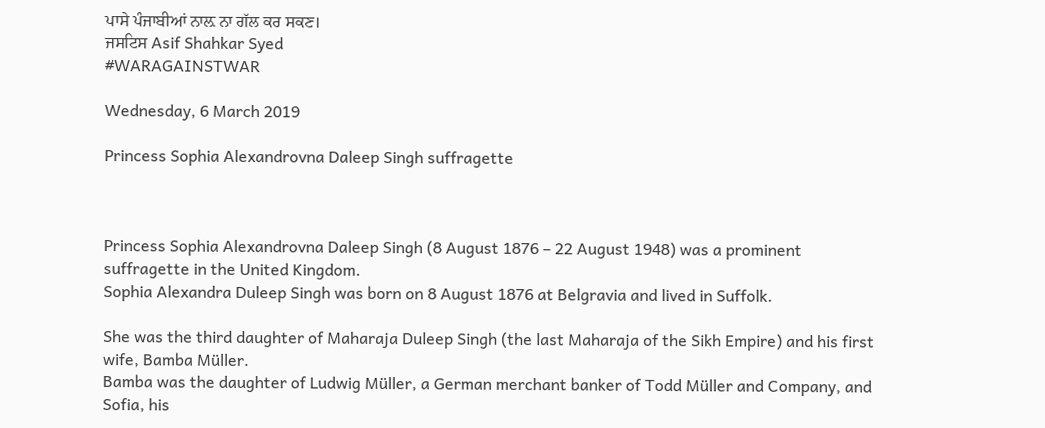ਪਾਸੇ ਪੰਜਾਬੀਆਂ ਨਾਲ਼ ਨਾ ਗੱਲ ਕਰ ਸਕਣ।
ਜਸਟਿਸ Asif Shahkar Syed
#WARAGAINSTWAR

Wednesday, 6 March 2019

Princess Sophia Alexandrovna Daleep Singh suffragette



Princess Sophia Alexandrovna Daleep Singh (8 August 1876 – 22 August 1948) was a prominent suffragette in the United Kingdom.
Sophia Alexandra Duleep Singh was born on 8 August 1876 at Belgravia and lived in Suffolk.

She was the third daughter of Maharaja Duleep Singh (the last Maharaja of the Sikh Empire) and his first wife, Bamba Müller.
Bamba was the daughter of Ludwig Müller, a German merchant banker of Todd Müller and Company, and Sofia, his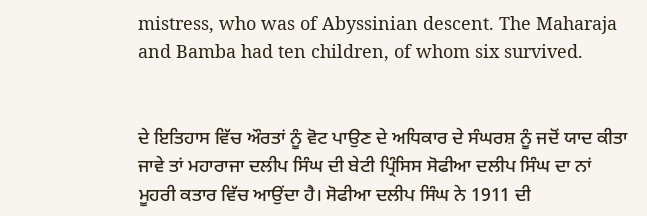mistress, who was of Abyssinian descent. The Maharaja and Bamba had ten children, of whom six survived.


ਦੇ ਇਤਿਹਾਸ ਵਿੱਚ ਔਰਤਾਂ ਨੂੰ ਵੋਟ ਪਾਉਣ ਦੇ ਅਧਿਕਾਰ ਦੇ ਸੰਘਰਸ਼ ਨੂੰ ਜਦੋਂ ਯਾਦ ਕੀਤਾ ਜਾਵੇ ਤਾਂ ਮਹਾਰਾਜਾ ਦਲੀਪ ਸਿੰਘ ਦੀ ਬੇਟੀ ਪ੍ਰਿੰਸਿਸ ਸੋਫੀਆ ਦਲੀਪ ਸਿੰਘ ਦਾ ਨਾਂ ਮੂਹਰੀ ਕਤਾਰ ਵਿੱਚ ਆਉਂਦਾ ਹੈ। ਸੋਫੀਆ ਦਲੀਪ ਸਿੰਘ ਨੇ 1911 ਦੀ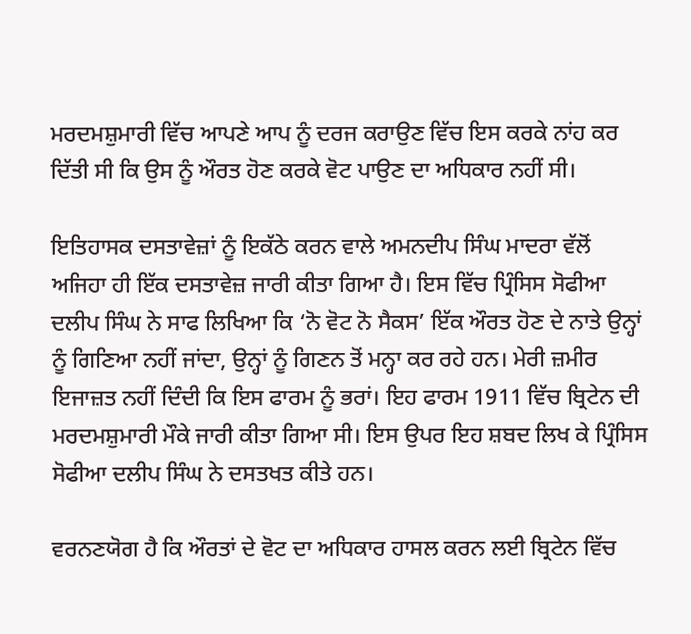ਮਰਦਮਸ਼ੁਮਾਰੀ ਵਿੱਚ ਆਪਣੇ ਆਪ ਨੂੰ ਦਰਜ ਕਰਾਉਣ ਵਿੱਚ ਇਸ ਕਰਕੇ ਨਾਂਹ ਕਰ ਦਿੱਤੀ ਸੀ ਕਿ ਉਸ ਨੂੰ ਔਰਤ ਹੋਣ ਕਰਕੇ ਵੋਟ ਪਾਉਣ ਦਾ ਅਧਿਕਾਰ ਨਹੀਂ ਸੀ।

ਇਤਿਹਾਸਕ ਦਸਤਾਵੇਜ਼ਾਂ ਨੂੰ ਇਕੱਠੇ ਕਰਨ ਵਾਲੇ ਅਮਨਦੀਪ ਸਿੰਘ ਮਾਦਰਾ ਵੱਲੋਂ ਅਜਿਹਾ ਹੀ ਇੱਕ ਦਸਤਾਵੇਜ਼ ਜਾਰੀ ਕੀਤਾ ਗਿਆ ਹੈ। ਇਸ ਵਿੱਚ ਪ੍ਰਿੰਸਿਸ ਸੋਫੀਆ ਦਲੀਪ ਸਿੰਘ ਨੇ ਸਾਫ ਲਿਖਿਆ ਕਿ ‘ਨੋ ਵੋਟ ਨੋ ਸੈਕਸ’ ਇੱਕ ਔਰਤ ਹੋਣ ਦੇ ਨਾਤੇ ਉਨ੍ਹਾਂ ਨੂੰ ਗਿਣਿਆ ਨਹੀਂ ਜਾਂਦਾ, ਉਨ੍ਹਾਂ ਨੂੰ ਗਿਣਨ ਤੋਂ ਮਨ੍ਹਾ ਕਰ ਰਹੇ ਹਨ। ਮੇਰੀ ਜ਼ਮੀਰ ਇਜਾਜ਼ਤ ਨਹੀਂ ਦਿੰਦੀ ਕਿ ਇਸ ਫਾਰਮ ਨੂੰ ਭਰਾਂ। ਇਹ ਫਾਰਮ 1911 ਵਿੱਚ ਬ੍ਰਿਟੇਨ ਦੀ ਮਰਦਮਸ਼ੁਮਾਰੀ ਮੌਕੇ ਜਾਰੀ ਕੀਤਾ ਗਿਆ ਸੀ। ਇਸ ਉਪਰ ਇਹ ਸ਼ਬਦ ਲਿਖ ਕੇ ਪ੍ਰਿੰਸਿਸ ਸੋਫੀਆ ਦਲੀਪ ਸਿੰਘ ਨੇ ਦਸਤਖਤ ਕੀਤੇ ਹਨ।

ਵਰਨਣਯੋਗ ਹੈ ਕਿ ਔਰਤਾਂ ਦੇ ਵੋਟ ਦਾ ਅਧਿਕਾਰ ਹਾਸਲ ਕਰਨ ਲਈ ਬ੍ਰਿਟੇਨ ਵਿੱਚ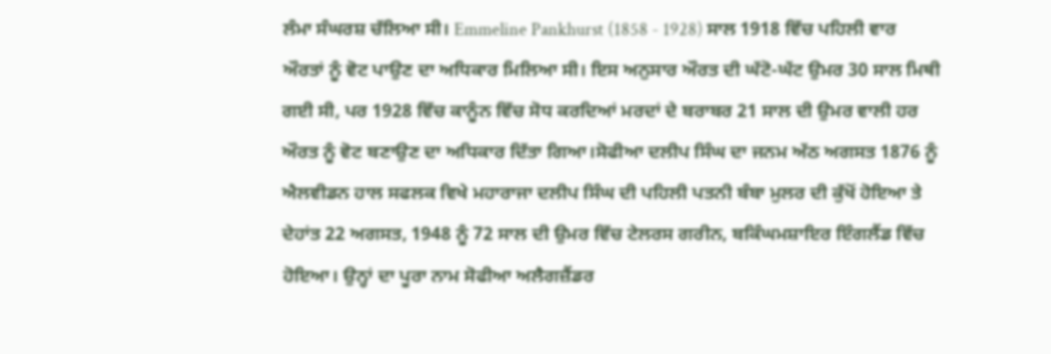ਲੰਮਾ ਸੰਘਰਸ਼ ਚੱਲਿਆ ਸੀ। Emmeline Pankhurst (1858 - 1928) ਸਾਲ 1918 ਵਿੱਚ ਪਹਿਲੀ ਵਾਰ ਔਰਤਾਂ ਨੂੰ ਵੋਟ ਪਾਉਣ ਦਾ ਅਧਿਕਾਰ ਮਿਲਿਆ ਸੀ। ਇਸ ਅਨੁਸਾਰ ਔਰਤ ਦੀ ਘੱਟੋ-ਘੱਟ ਉਮਰ 30 ਸਾਲ ਮਿਥੀ ਗਈ ਸੀ, ਪਰ 1928 ਵਿੱਚ ਕਾਨੂੰਨ ਵਿੱਚ ਸੋਧ ਕਰਦਿਆਂ ਮਰਦਾਂ ਦੇ ਬਰਾਬਰ 21 ਸਾਲ ਦੀ ਉਮਰ ਵਾਲੀ ਹਰ ਔਰਤ ਨੂੰ ਵੋਟ ਬਣਾਉਣ ਦਾ ਅਧਿਕਾਰ ਦਿੱਤਾ ਗਿਆ।ਸੋਫੀਆ ਦਲੀਪ ਸਿੰਘ ਦਾ ਜਨਮ ਅੱਠ ਅਗਸਤ 1876 ਨੂੰ ਐਲਵੀਡਨ ਹਾਲ ਸਫਲਕ ਵਿਖੇ ਮਹਾਰਾਜਾ ਦਲੀਪ ਸਿੰਘ ਦੀ ਪਹਿਲੀ ਪਤਨੀ ਬੰਬਾ ਮੁਲਰ ਦੀ ਕੁੱਖੋਂ ਹੋਇਆ ਤੇ ਦੇਹਾਂਤ 22 ਅਗਸਤ, 1948 ਨੂੰ 72 ਸਾਲ ਦੀ ਉਮਰ ਵਿੱਚ ਟੇਲਰਸ ਗਰੀਨ, ਬਕਿੰਘਮਸ਼ਾਇਰ ਇੰਗਲੈਂਡ ਵਿੱਚ ਹੋਇਆ। ਉਨ੍ਹਾਂ ਦਾ ਪੂਰਾ ਨਾਮ ਸੋਫੀਆ ਅਲੈਗਜ਼ੈਂਡਰ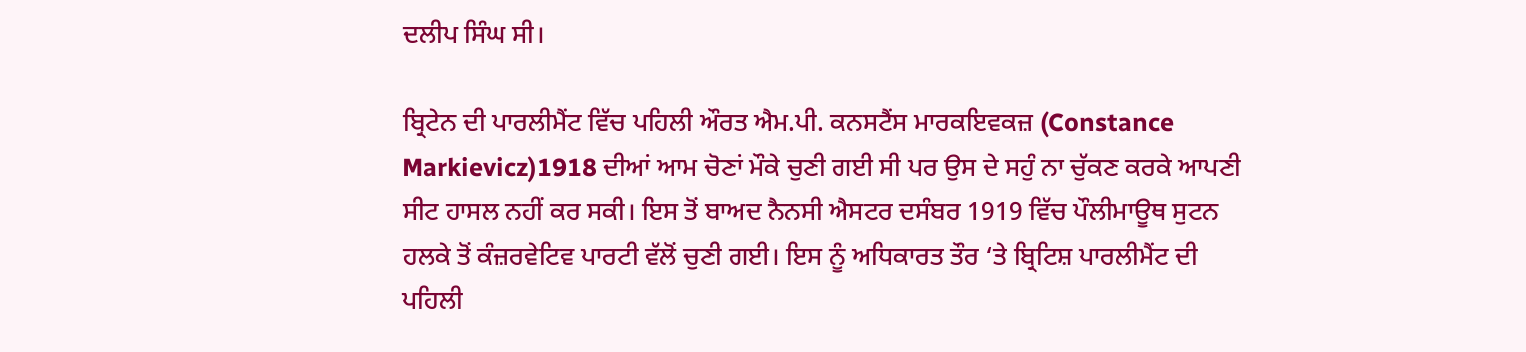ਦਲੀਪ ਸਿੰਘ ਸੀ।

ਬ੍ਰਿਟੇਨ ਦੀ ਪਾਰਲੀਮੈਂਟ ਵਿੱਚ ਪਹਿਲੀ ਔਰਤ ਐਮ.ਪੀ. ਕਨਸਟੈਂਸ ਮਾਰਕਇਵਕਜ਼ (Constance Markievicz)1918 ਦੀਆਂ ਆਮ ਚੋਣਾਂ ਮੌਕੇ ਚੁਣੀ ਗਈ ਸੀ ਪਰ ਉਸ ਦੇ ਸਹੁੰ ਨਾ ਚੁੱਕਣ ਕਰਕੇ ਆਪਣੀ ਸੀਟ ਹਾਸਲ ਨਹੀਂ ਕਰ ਸਕੀ। ਇਸ ਤੋਂ ਬਾਅਦ ਨੈਨਸੀ ਐਸਟਰ ਦਸੰਬਰ 1919 ਵਿੱਚ ਪੌਲੀਮਾਊਥ ਸੁਟਨ ਹਲਕੇ ਤੋਂ ਕੰਜ਼ਰਵੇਟਿਵ ਪਾਰਟੀ ਵੱਲੋਂ ਚੁਣੀ ਗਈ। ਇਸ ਨੂੰ ਅਧਿਕਾਰਤ ਤੌਰ ‘ਤੇ ਬ੍ਰਿਟਿਸ਼ ਪਾਰਲੀਮੈਂਟ ਦੀ ਪਹਿਲੀ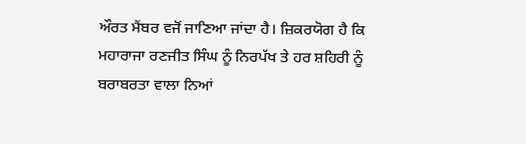ਔਰਤ ਮੈਂਬਰ ਵਜੋਂ ਜਾਣਿਆ ਜਾਂਦਾ ਹੈ। ਜ਼ਿਕਰਯੋਗ ਹੈ ਕਿ ਮਹਾਰਾਜਾ ਰਣਜੀਤ ਸਿੰਘ ਨੂੰ ਨਿਰਪੱਖ ਤੇ ਹਰ ਸ਼ਹਿਰੀ ਨੂੰ ਬਰਾਬਰਤਾ ਵਾਲਾ ਨਿਆਂ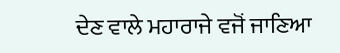ਦੇਣ ਵਾਲੇ ਮਹਾਰਾਜੇ ਵਜੋਂ ਜਾਣਿਆ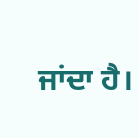ਜਾਂਦਾ ਹੈ।